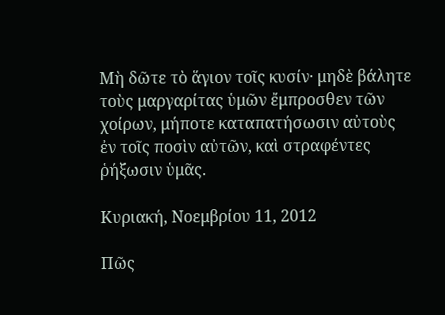Μὴ δῶτε τὸ ἅγιον τοῖς κυσίν· μηδὲ βάλητε τοὺς μαργαρίτας ὑμῶν ἔμπροσθεν τῶν χοίρων, μήποτε καταπατήσωσιν αὐτοὺς ἐν τοῖς ποσὶν αὐτῶν, καὶ στραφέντες ῥήξωσιν ὑμᾶς.

Κυριακή, Νοεμβρίου 11, 2012

Πῶς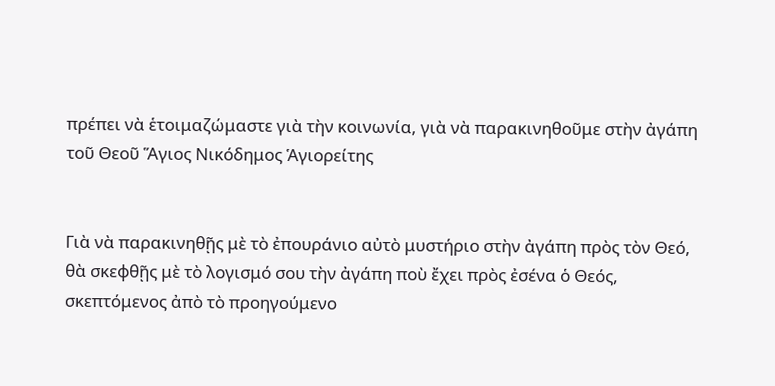πρέπει νὰ ἑτοιμαζώμαστε γιὰ τὴν κοινωνία, γιὰ νὰ παρακινηθοῦμε στὴν ἀγάπη τοῦ Θεοῦ Ἅγιος Νικόδημος Ἁγιορείτης


Γιὰ νὰ παρακινηθῇς μὲ τὸ ἐπουράνιο αὐτὸ μυστήριο στὴν ἀγάπη πρὸς τὸν Θεό, θὰ σκεφθῇς μὲ τὸ λογισμό σου τὴν ἀγάπη ποὺ ἔχει πρὸς ἐσένα ὁ Θεός, σκεπτόμενος ἀπὸ τὸ προηγούμενο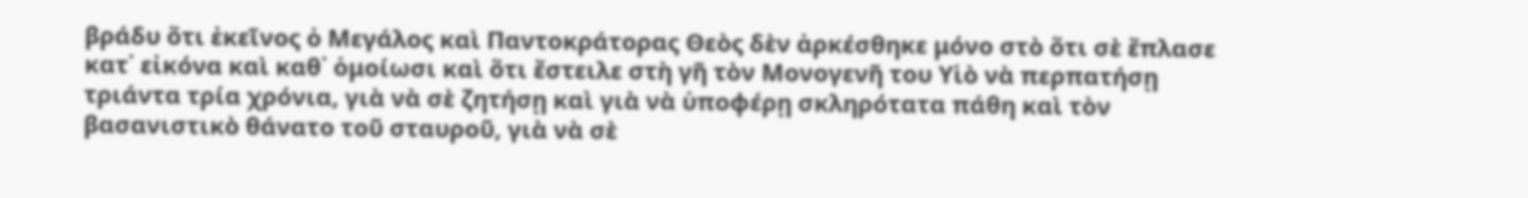βράδυ ὅτι ἐκεῖνος ὁ Μεγάλος καὶ Παντοκράτορας Θεὸς δὲν ἀρκέσθηκε μόνο στὸ ὅτι σὲ ἔπλασε κατ᾿ εἰκόνα καὶ καθ᾿ ὁμοίωσι καὶ ὅτι ἔστειλε στὴ γῆ τὸν Μονογενῆ του Υἱὸ νὰ περπατήσῃ τριάντα τρία χρόνια, γιὰ νὰ σὲ ζητήσῃ καὶ γιὰ νὰ ὑποφέρῃ σκληρότατα πάθη καὶ τὸν βασανιστικὸ θάνατο τοῦ σταυροῦ, γιὰ νὰ σὲ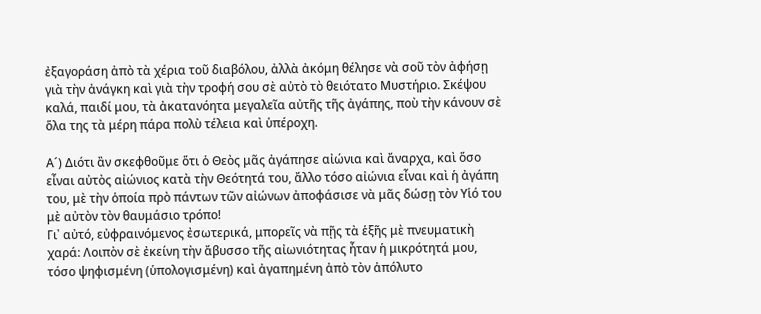ἐξαγοράση ἀπὸ τὰ χέρια τοῦ διαβόλου, ἀλλὰ ἀκόμη θέλησε νὰ σοῦ τὸν ἀφήσῃ γιὰ τὴν ἀνάγκη καὶ γιὰ τὴν τροφή σου σὲ αὐτὸ τὸ θειότατο Μυστήριο. Σκέψου καλά, παιδί μου, τὰ ἀκατανόητα μεγαλεῖα αὐτῆς τῆς ἀγάπης, ποὺ τὴν κάνουν σὲ ὅλα της τὰ μέρη πάρα πολὺ τέλεια καὶ ὑπέροχη.

Α´) Διότι ἂν σκεφθοῦμε ὅτι ὁ Θεὸς μᾶς ἀγάπησε αἰώνια καὶ ἄναρχα, καὶ ὅσο εἶναι αὐτὸς αἰώνιος κατὰ τὴν Θεότητά του, ἄλλο τόσο αἰώνια εἶναι καὶ ἡ ἀγάπη του, μὲ τὴν ὁποία πρὸ πάντων τῶν αἰώνων ἀποφάσισε νὰ μᾶς δώσῃ τὸν Υἱό του μὲ αὐτὸν τὸν θαυμάσιο τρόπο!
Γι᾿ αὐτό, εὐφραινόμενος ἐσωτερικά, μπορεῖς νὰ πῇς τὰ ἑξῆς μὲ πνευματικὴ χαρά: Λοιπὸν σὲ ἐκείνη τὴν ἄβυσσο τῆς αἰωνιότητας ἦταν ἡ μικρότητά μου, τόσο ψηφισμένη (ὑπολογισμένη) καὶ ἀγαπημένη ἀπὸ τὸν ἀπόλυτο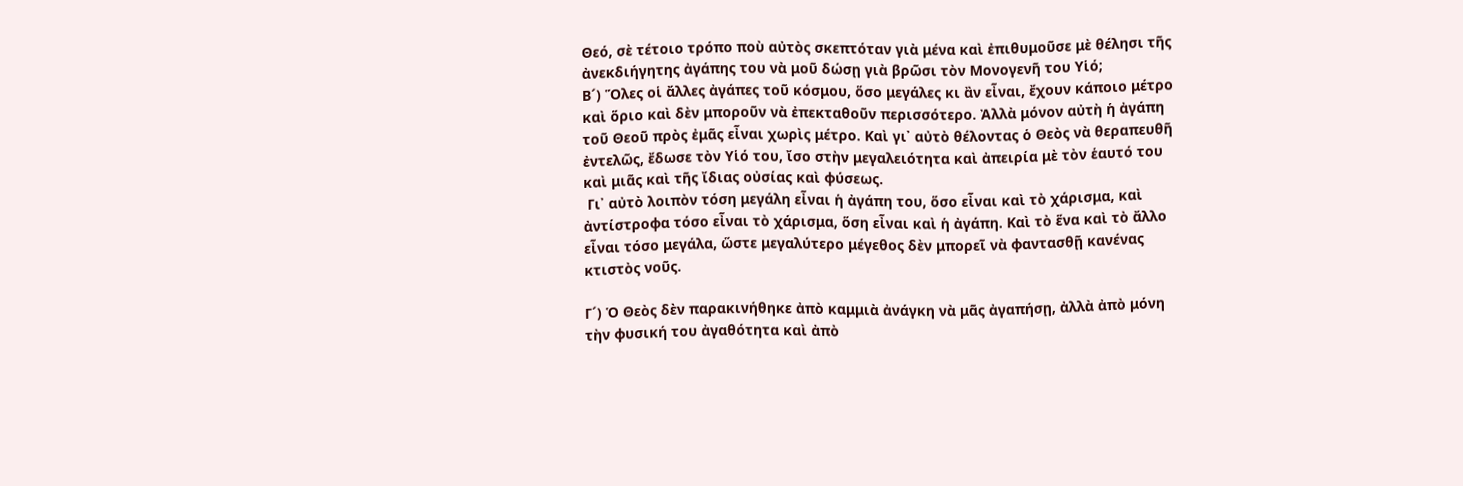Θεό, σὲ τέτοιο τρόπο ποὺ αὐτὸς σκεπτόταν γιὰ μένα καὶ ἐπιθυμοῦσε μὲ θέλησι τῆς ἀνεκδιήγητης ἀγάπης του νὰ μοῦ δώσῃ γιὰ βρῶσι τὸν Μονογενῆ του Υἱό;
Β´) Ὅλες οἱ ἄλλες ἀγάπες τοῦ κόσμου, ὅσο μεγάλες κι ἂν εἶναι, ἔχουν κάποιο μέτρο καὶ ὅριο καὶ δὲν μποροῦν νὰ ἐπεκταθοῦν περισσότερο. Ἀλλὰ μόνον αὐτὴ ἡ ἀγάπη τοῦ Θεοῦ πρὸς ἐμᾶς εἶναι χωρὶς μέτρο. Καὶ γι᾿ αὐτὸ θέλοντας ὁ Θεὸς νὰ θεραπευθῆ ἐντελῶς, ἔδωσε τὸν Υἱό του, ἴσο στὴν μεγαλειότητα καὶ ἀπειρία μὲ τὸν ἑαυτό του καὶ μιᾶς καὶ τῆς ἴδιας οὐσίας καὶ φύσεως.
 Γι᾿ αὐτὸ λοιπὸν τόση μεγάλη εἶναι ἡ ἀγάπη του, ὅσο εἶναι καὶ τὸ χάρισμα, καὶ ἀντίστροφα τόσο εἶναι τὸ χάρισμα, ὅση εἶναι καὶ ἡ ἀγάπη. Καὶ τὸ ἕνα καὶ τὸ ἄλλο εἶναι τόσο μεγάλα, ὥστε μεγαλύτερο μέγεθος δὲν μπορεῖ νὰ φαντασθῇ κανένας κτιστὸς νοῦς.

Γ´) Ὁ Θεὸς δὲν παρακινήθηκε ἀπὸ καμμιὰ ἀνάγκη νὰ μᾶς ἀγαπήσῃ, ἀλλὰ ἀπὸ μόνη τὴν φυσική του ἀγαθότητα καὶ ἀπὸ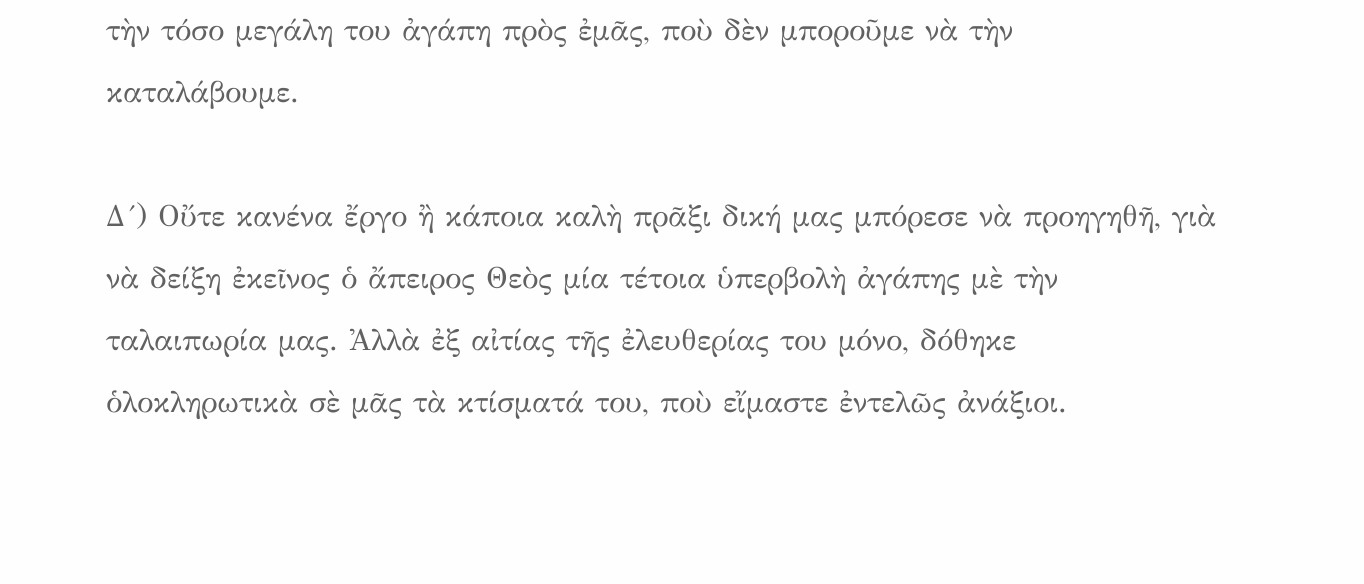τὴν τόσο μεγάλη του ἀγάπη πρὸς ἐμᾶς, ποὺ δὲν μποροῦμε νὰ τὴν καταλάβουμε.

Δ´) Οὔτε κανένα ἔργο ἢ κάποια καλὴ πρᾶξι δική μας μπόρεσε νὰ προηγηθῆ, γιὰ νὰ δείξη ἐκεῖνος ὁ ἄπειρος Θεὸς μία τέτοια ὑπερβολὴ ἀγάπης μὲ τὴν ταλαιπωρία μας. Ἀλλὰ ἐξ αἰτίας τῆς ἐλευθερίας του μόνο, δόθηκε ὁλοκληρωτικὰ σὲ μᾶς τὰ κτίσματά του, ποὺ εἴμαστε ἐντελῶς ἀνάξιοι.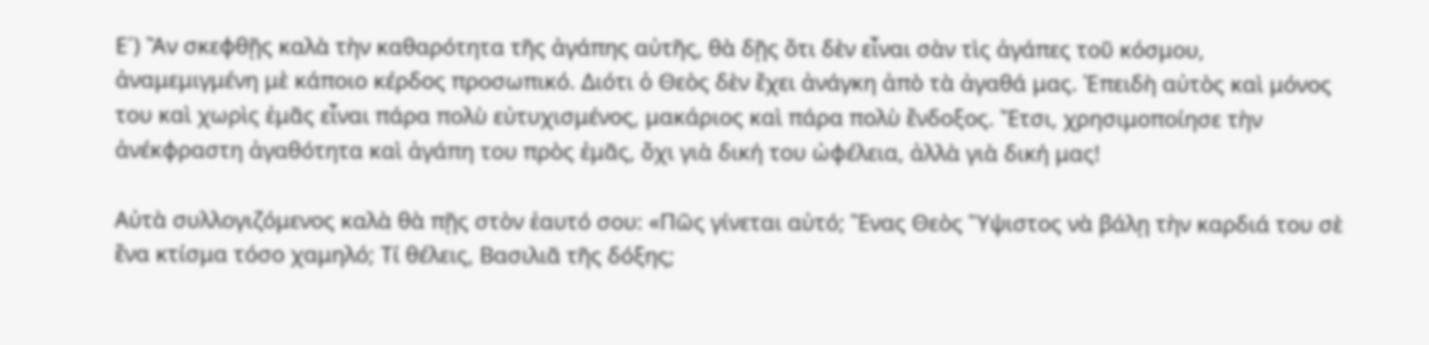Ε´) Ἂν σκεφθῇς καλὰ τὴν καθαρότητα τῆς ἀγάπης αὐτῆς, θὰ δῇς ὅτι δὲν εἶναι σὰν τὶς ἀγάπες τοῦ κόσμου, ἀναμεμιγμένη μὲ κάποιο κέρδος προσωπικό. Διότι ὁ Θεὸς δὲν ἔχει ἀνάγκη ἀπὸ τὰ ἀγαθά μας. Ἐπειδὴ αὐτὸς καὶ μόνος του καὶ χωρὶς ἐμᾶς εἶναι πάρα πολὺ εὐτυχισμένος, μακάριος καὶ πάρα πολὺ ἔνδοξος. Ἔτσι, χρησιμοποίησε τὴν ἀνέκφραστη ἀγαθότητα καὶ ἀγάπη του πρὸς ἐμᾶς, ὄχι γιὰ δική του ὠφέλεια, ἀλλὰ γιὰ δική μας!

Αὐτὰ συλλογιζόμενος καλὰ θὰ πῇς στὸν ἑαυτό σου: «Πῶς γίνεται αὐτό; Ἕνας Θεὸς Ὕψιστος νὰ βάλῃ τὴν καρδιά του σὲ ἕνα κτίσμα τόσο χαμηλό; Τί θέλεις, Βασιλιᾶ τῆς δόξης;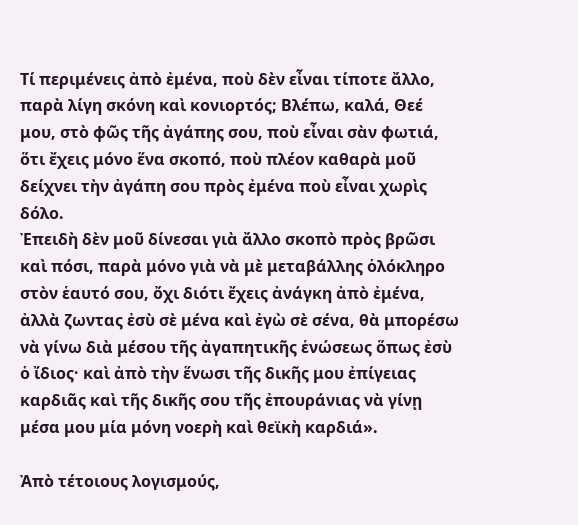Τί περιμένεις ἀπὸ ἐμένα, ποὺ δὲν εἶναι τίποτε ἄλλο, παρὰ λίγη σκόνη καὶ κονιορτός; Βλέπω, καλά, Θεέ μου, στὸ φῶς τῆς ἀγάπης σου, ποὺ εἶναι σὰν φωτιά, ὅτι ἔχεις μόνο ἕνα σκοπό, ποὺ πλέον καθαρὰ μοῦ δείχνει τὴν ἀγάπη σου πρὸς ἐμένα ποὺ εἶναι χωρὶς δόλο.
Ἐπειδὴ δὲν μοῦ δίνεσαι γιὰ ἄλλο σκοπὸ πρὸς βρῶσι καὶ πόσι, παρὰ μόνο γιὰ νὰ μὲ μεταβάλλης ὁλόκληρο στὸν ἑαυτό σου, ὄχι διότι ἔχεις ἀνάγκη ἀπὸ ἐμένα, ἀλλὰ ζωντας ἐσὺ σὲ μένα καὶ ἐγὼ σὲ σένα, θὰ μπορέσω νὰ γίνω διὰ μέσου τῆς ἀγαπητικῆς ἑνώσεως ὅπως ἐσὺ ὁ ἴδιος· καὶ ἀπὸ τὴν ἕνωσι τῆς δικῆς μου ἐπίγειας καρδιᾶς καὶ τῆς δικῆς σου τῆς ἐπουράνιας νὰ γίνῃ μέσα μου μία μόνη νοερὴ καὶ θεϊκὴ καρδιά».

Ἀπὸ τέτοιους λογισμούς,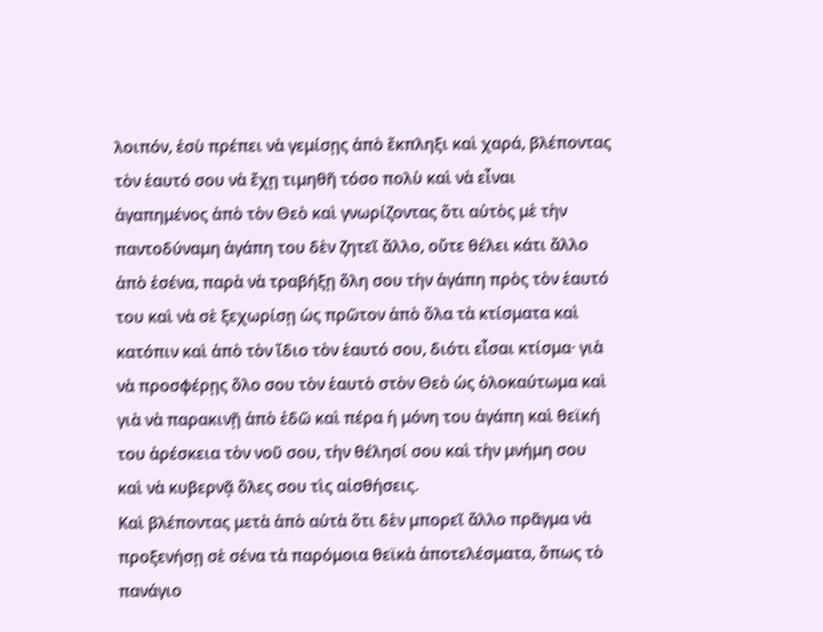λοιπόν, ἐσὺ πρέπει νὰ γεμίσῃς ἀπὸ ἔκπληξι καὶ χαρά, βλέποντας τὸν ἑαυτό σου νὰ ἔχῃ τιμηθῆ τόσο πολὺ καὶ νὰ εἶναι ἀγαπημένος ἀπὸ τὸν Θεὸ καὶ γνωρίζοντας ὅτι αὐτὸς μὲ τὴν παντοδύναμη ἀγάπη του δὲν ζητεῖ ἄλλο, οὔτε θέλει κάτι ἄλλο ἀπὸ ἐσένα, παρὰ νὰ τραβήξῃ ὅλη σου τὴν ἀγάπη πρὸς τὸν ἑαυτό του καὶ νὰ σὲ ξεχωρίσῃ ὡς πρῶτον ἀπὸ ὅλα τὰ κτίσματα καὶ κατόπιν καὶ ἀπὸ τὸν ἴδιο τὸν ἑαυτό σου, διότι εἶσαι κτίσμα· γιὰ νὰ προσφέρῃς ὅλο σου τὸν ἑαυτὸ στὸν Θεὸ ὡς ὁλοκαύτωμα καὶ γιὰ νὰ παρακινῇ ἀπὸ ἐδῶ καὶ πέρα ἡ μόνη του ἀγάπη καὶ θεϊκή του ἀρέσκεια τὸν νοῦ σου, τὴν θέλησί σου καὶ τὴν μνήμη σου καὶ νὰ κυβερνᾷ ὅλες σου τὶς αἰσθήσεις.
Καὶ βλέποντας μετὰ ἀπὸ αὐτὰ ὅτι δὲν μπορεῖ ἄλλο πρᾶγμα νὰ προξενήσῃ σὲ σένα τὰ παρόμοια θεϊκὰ ἀποτελέσματα, ὅπως τὸ πανάγιο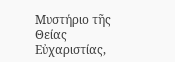Μυστήριο τῆς Θείας Εὐχαριστίας,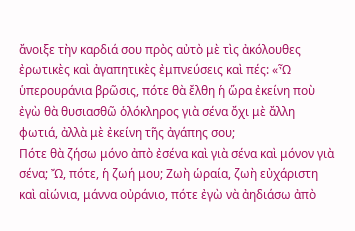ἄνοιξε τὴν καρδιά σου πρὸς αὐτὸ μὲ τὶς ἀκόλουθες ἐρωτικὲς καὶ ἀγαπητικὲς ἐμπνεύσεις καὶ πές: «Ὦ ὑπερουράνια βρῶσις, πότε θὰ ἔλθη ἡ ὥρα ἐκείνη ποὺ ἐγὼ θὰ θυσιασθῶ ὁλόκληρος γιὰ σένα ὄχι μὲ ἄλλη φωτιά, ἀλλὰ μὲ ἐκείνη τῆς ἀγάπης σου;
Πότε θὰ ζήσω μόνο ἀπὸ ἐσένα καὶ γιὰ σένα καὶ μόνον γιὰ σένα; Ὤ, πότε, ἡ ζωή μου; Ζωὴ ὡραία, ζωὴ εὐχάριστη καὶ αἰώνια, μάννα οὐράνιο, πότε ἐγὼ νὰ ἀηδιάσω ἀπὸ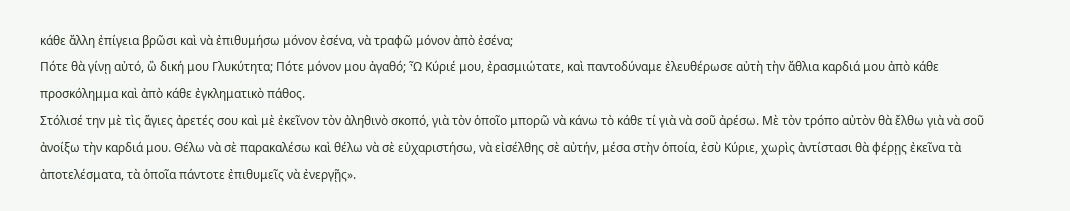κάθε ἄλλη ἐπίγεια βρῶσι καὶ νὰ ἐπιθυμήσω μόνον ἐσένα, νὰ τραφῶ μόνον ἀπὸ ἐσένα;
Πότε θὰ γίνῃ αὐτό, ὢ δική μου Γλυκύτητα; Πότε μόνον μου ἀγαθό; Ὦ Κύριέ μου, ἐρασμιώτατε, καὶ παντοδύναμε ἐλευθέρωσε αὐτὴ τὴν ἄθλια καρδιά μου ἀπὸ κάθε προσκόλημμα καὶ ἀπὸ κάθε ἐγκληματικὸ πάθος.
Στόλισέ την μὲ τὶς ἅγιες ἀρετές σου καὶ μὲ ἐκεῖνον τὸν ἀληθινὸ σκοπό, γιὰ τὸν ὁποῖο μπορῶ νὰ κάνω τὸ κάθε τί γιὰ νὰ σοῦ ἀρέσω. Μὲ τὸν τρόπο αὐτὸν θὰ ἔλθω γιὰ νὰ σοῦ ἀνοίξω τὴν καρδιά μου. Θέλω νὰ σὲ παρακαλέσω καὶ θέλω νὰ σὲ εὐχαριστήσω, νὰ εἰσέλθης σὲ αὐτήν, μέσα στὴν ὁποία, ἐσὺ Κύριε, χωρὶς ἀντίστασι θὰ φέρῃς ἐκεῖνα τὰ ἀποτελέσματα, τὰ ὁποῖα πάντοτε ἐπιθυμεῖς νὰ ἐνεργῇς».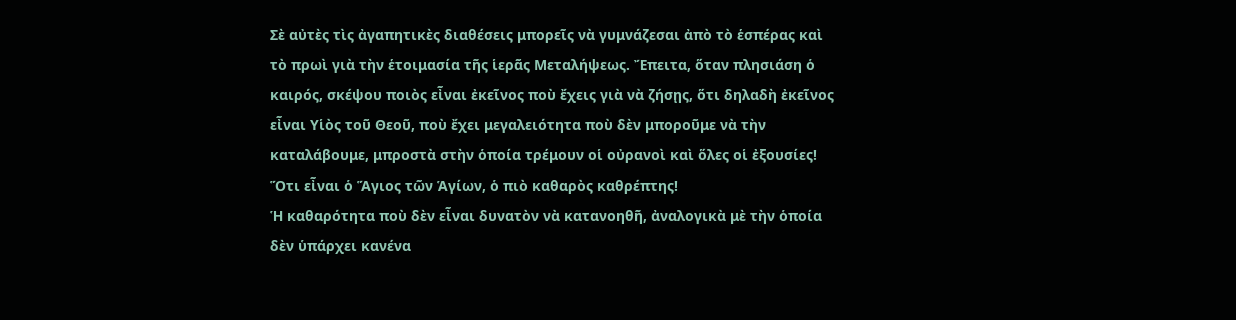Σὲ αὐτὲς τὶς ἀγαπητικὲς διαθέσεις μπορεῖς νὰ γυμνάζεσαι ἀπὸ τὸ ἑσπέρας καὶ τὸ πρωὶ γιὰ τὴν ἑτοιμασία τῆς ἱερᾶς Μεταλήψεως. Ἔπειτα, ὅταν πλησιάση ὁ καιρός, σκέψου ποιὸς εἶναι ἐκεῖνος ποὺ ἔχεις γιὰ νὰ ζήσῃς, ὅτι δηλαδὴ ἐκεῖνος εἶναι Υἱὸς τοῦ Θεοῦ, ποὺ ἔχει μεγαλειότητα ποὺ δὲν μποροῦμε νὰ τὴν καταλάβουμε, μπροστὰ στὴν ὁποία τρέμουν οἱ οὐρανοὶ καὶ ὅλες οἱ ἐξουσίες! Ὅτι εἶναι ὁ Ἅγιος τῶν Ἁγίων, ὁ πιὸ καθαρὸς καθρέπτης!
Ἡ καθαρότητα ποὺ δὲν εἶναι δυνατὸν νὰ κατανοηθῆ, ἀναλογικὰ μὲ τὴν ὁποία δὲν ὑπάρχει κανένα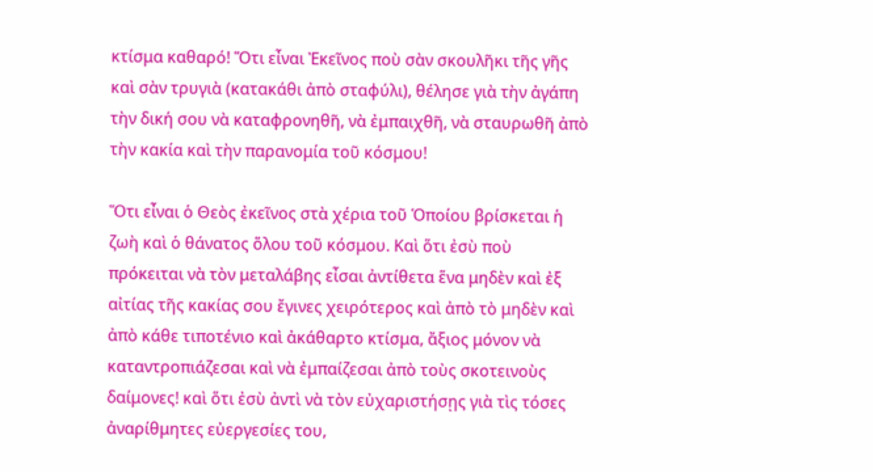κτίσμα καθαρό! Ὅτι εἶναι Ἐκεῖνος ποὺ σὰν σκουλῆκι τῆς γῆς καὶ σὰν τρυγιὰ (κατακάθι ἀπὸ σταφύλι), θέλησε γιὰ τὴν ἀγάπη τὴν δική σου νὰ καταφρονηθῆ, νὰ ἐμπαιχθῆ, νὰ σταυρωθῆ ἀπὸ τὴν κακία καὶ τὴν παρανομία τοῦ κόσμου!

Ὅτι εἶναι ὁ Θεὸς ἐκεῖνος στὰ χέρια τοῦ Ὁποίου βρίσκεται ἡ ζωὴ καὶ ὁ θάνατος ὅλου τοῦ κόσμου. Καὶ ὅτι ἐσὺ ποὺ πρόκειται νὰ τὸν μεταλάβης εἶσαι ἀντίθετα ἕνα μηδὲν καὶ ἐξ αἰτίας τῆς κακίας σου ἔγινες χειρότερος καὶ ἀπὸ τὸ μηδὲν καὶ ἀπὸ κάθε τιποτένιο καὶ ἀκάθαρτο κτίσμα, ἄξιος μόνον νὰ καταντροπιάζεσαι καὶ νὰ ἐμπαίζεσαι ἀπὸ τοὺς σκοτεινοὺς δαίμονες! καὶ ὅτι ἐσὺ ἀντὶ νὰ τὸν εὐχαριστήσῃς γιὰ τὶς τόσες ἀναρίθμητες εὐεργεσίες του,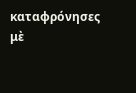καταφρόνησες μὲ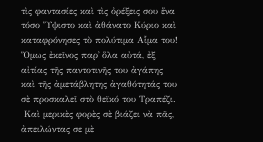τὶς φαντασίες καὶ τὶς ὀρέξεις σου ἕνα τόσο Ὕψιστο καὶ ἀθάνατο Κύριο καὶ καταφρόνησες τὸ πολύτιμα Αἷμα του!
Ὅμως ἐκεῖνος παρ᾿ ὅλα αὐτά, ἐξ αἰτίας τῆς παντοτινῆς του ἀγάπης καὶ τῆς ἀμετάβλητης ἀγαθότητάς του σὲ προσκαλεῖ στὸ θεϊκό του Τραπέζι.
 Καὶ μερικὲς φορὲς σὲ βιάζει νὰ πᾶς, ἀπειλώντας σε μὲ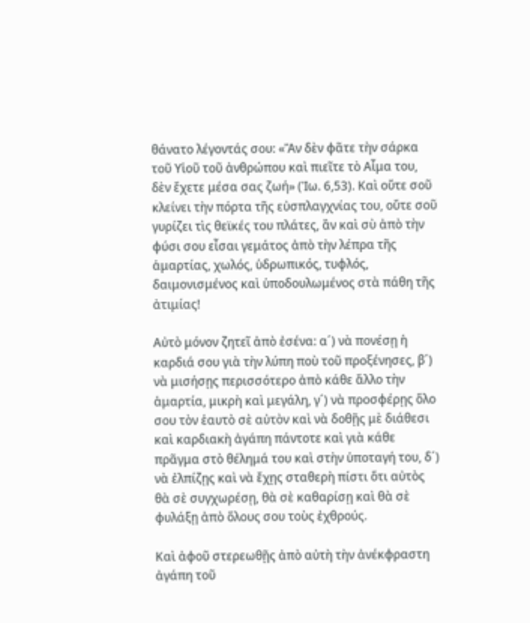θάνατο λέγοντάς σου: «Ἂν δὲν φᾶτε τὴν σάρκα τοῦ Υἱοῦ τοῦ ἀνθρώπου καὶ πιεῖτε τὸ Αἷμα του, δὲν ἔχετε μέσα σας ζωή» (Ἰω. 6,53). Καὶ οὔτε σοῦ κλείνει τὴν πόρτα τῆς εὐσπλαγχνίας του, οὔτε σοῦ γυρίζει τὶς θεϊκές του πλάτες, ἂν καὶ σὺ ἀπὸ τὴν φύσι σου εἶσαι γεμάτος ἀπὸ τὴν λέπρα τῆς ἁμαρτίας, χωλός, ὑδρωπικός, τυφλός, δαιμονισμένος καὶ ὑποδουλωμένος στὰ πάθη τῆς ἀτιμίας!

Αὐτὸ μόνον ζητεῖ ἀπὸ ἐσένα: α´) νὰ πονέσῃ ἡ καρδιά σου γιὰ τὴν λύπη ποὺ τοῦ προξένησες, β´) νὰ μισήσῃς περισσότερο ἀπὸ κάθε ἄλλο τὴν ἁμαρτία, μικρὴ καὶ μεγάλη, γ´) νὰ προσφέρῃς ὅλο σου τὸν ἑαυτὸ σὲ αὐτὸν καὶ νὰ δοθῇς μὲ διάθεσι καὶ καρδιακὴ ἀγάπη πάντοτε καὶ γιὰ κάθε πρᾶγμα στὸ θέλημά του καὶ στὴν ὑποταγή του, δ´) νὰ ἐλπίζῃς καὶ νὰ ἔχῃς σταθερὴ πίστι ὅτι αὐτὸς θὰ σὲ συγχωρέσῃ, θὰ σὲ καθαρίσῃ καὶ θὰ σὲ φυλάξῃ ἀπὸ ὅλους σου τοὺς ἐχθρούς.

Καὶ ἀφοῦ στερεωθῇς ἀπὸ αὐτὴ τὴν ἀνέκφραστη ἀγάπη τοῦ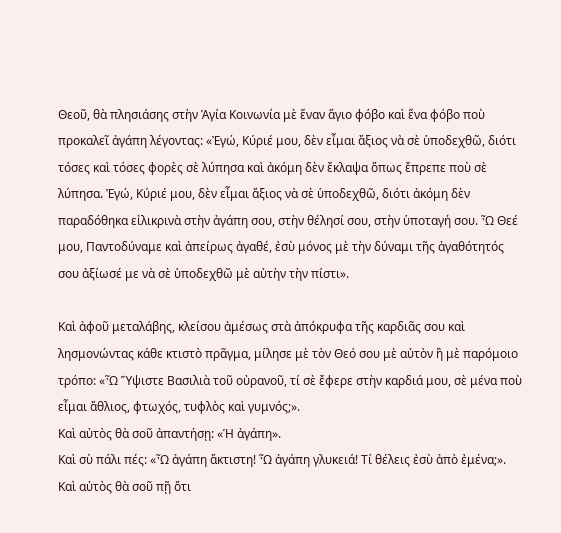Θεοῦ, θὰ πλησιάσης στὴν Ἁγία Κοινωνία μὲ ἕναν ἅγιο φόβο καὶ ἕνα φόβο ποὺ προκαλεῖ ἀγάπη λέγοντας: «Ἐγώ, Κύριέ μου, δὲν εἶμαι ἄξιος νὰ σὲ ὑποδεχθῶ, διότι τόσες καὶ τόσες φορὲς σὲ λύπησα καὶ ἀκόμη δὲν ἔκλαψα ὅπως ἔπρεπε ποὺ σὲ λύπησα. Ἐγώ, Κύριέ μου, δὲν εἶμαι ἄξιος νὰ σὲ ὑποδεχθῶ, διότι ἀκόμη δὲν παραδόθηκα εἰλικρινὰ στὴν ἀγάπη σου, στὴν θέλησί σου, στὴν ὑποταγή σου. Ὦ Θεέ μου, Παντοδύναμε καὶ ἀπείρως ἀγαθέ, ἐσὺ μόνος μὲ τὴν δύναμι τῆς ἀγαθότητός σου ἀξίωσέ με νὰ σὲ ὑποδεχθῶ μὲ αὐτὴν τὴν πίστι».

Καὶ ἀφοῦ μεταλάβης, κλείσου ἀμέσως στὰ ἀπόκρυφα τῆς καρδιᾶς σου καὶ λησμονώντας κάθε κτιστὸ πρᾶγμα, μίλησε μὲ τὸν Θεό σου μὲ αὐτὸν ἢ μὲ παρόμοιο τρόπο: «Ὦ Ὕψιστε Βασιλιὰ τοῦ οὐρανοῦ, τί σὲ ἔφερε στὴν καρδιά μου, σὲ μένα ποὺ εἶμαι ἄθλιος, φτωχός, τυφλὸς καὶ γυμνός;».
Καὶ αὐτὸς θὰ σοῦ ἀπαντήσῃ: «Ἡ ἀγάπη».
Καὶ σὺ πάλι πές: «Ὦ ἀγάπη ἄκτιστη! Ὦ ἀγάπη γλυκειά! Τί θέλεις ἐσὺ ἀπὸ ἐμένα;». Καὶ αὐτὸς θὰ σοῦ πῇ ὅτι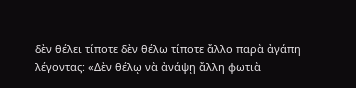δὲν θέλει τίποτε δὲν θέλω τίποτε ἄλλο παρὰ ἀγάπη λέγοντας: «Δὲν θέλῳ νὰ ἀνάψῃ ἄλλη φωτιὰ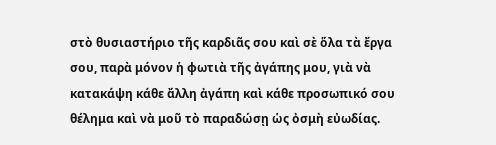στὸ θυσιαστήριο τῆς καρδιᾶς σου καὶ σὲ ὅλα τὰ ἔργα σου, παρὰ μόνον ἡ φωτιὰ τῆς ἀγάπης μου, γιὰ νὰ κατακάψη κάθε ἄλλη ἀγάπη καὶ κάθε προσωπικό σου θέλημα καὶ νὰ μοῦ τὸ παραδώσῃ ὡς ὀσμὴ εὐωδίας.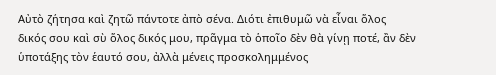Αὐτὸ ζήτησα καὶ ζητῶ πάντοτε ἀπὸ σένα. Διότι ἐπιθυμῶ νὰ εἶναι ὅλος δικός σου καὶ σὺ ὅλος δικός μου, πρᾶγμα τὸ ὁποῖο δὲν θὰ γίνῃ ποτέ, ἂν δὲν ὑποτάξης τὸν ἑαυτό σου, ἀλλὰ μένεις προσκολημμένος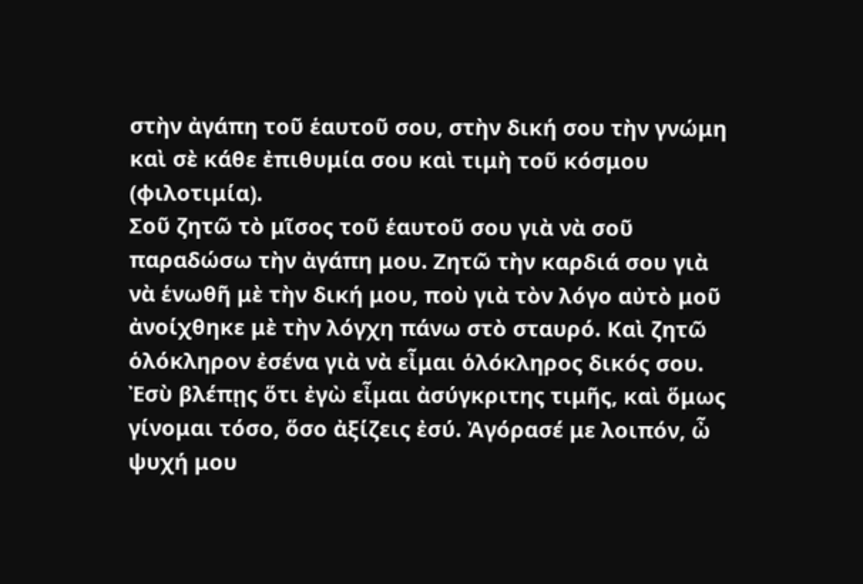στὴν ἀγάπη τοῦ ἑαυτοῦ σου, στὴν δική σου τὴν γνώμη καὶ σὲ κάθε ἐπιθυμία σου καὶ τιμὴ τοῦ κόσμου (φιλοτιμία).
Σοῦ ζητῶ τὸ μῖσος τοῦ ἑαυτοῦ σου γιὰ νὰ σοῦ παραδώσω τὴν ἀγάπη μου. Ζητῶ τὴν καρδιά σου γιὰ νὰ ἑνωθῆ μὲ τὴν δική μου, ποὺ γιὰ τὸν λόγο αὐτὸ μοῦ ἀνοίχθηκε μὲ τὴν λόγχη πάνω στὸ σταυρό. Καὶ ζητῶ ὁλόκληρον ἐσένα γιὰ νὰ εἶμαι ὁλόκληρος δικός σου.
Ἐσὺ βλέπῃς ὅτι ἐγὼ εἶμαι ἀσύγκριτης τιμῆς, καὶ ὅμως γίνομαι τόσο, ὅσο ἀξίζεις ἐσύ. Ἀγόρασέ με λοιπόν, ὦ ψυχή μου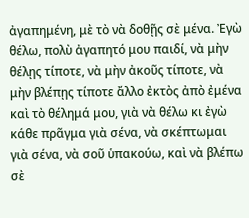ἀγαπημένη, μὲ τὸ νὰ δοθῇς σὲ μένα. Ἐγὼ θέλω, πολὺ ἀγαπητό μου παιδί, νὰ μὴν θέλῃς τίποτε, νὰ μὴν ἀκοῦς τίποτε, νὰ μὴν βλέπῃς τίποτε ἄλλο ἐκτὸς ἀπὸ ἐμένα καὶ τὸ θέλημά μου, γιὰ νὰ θέλω κι ἐγὼ κάθε πρᾶγμα γιὰ σένα, νὰ σκέπτωμαι γιὰ σένα, νὰ σοῦ ὑπακούω, καὶ νὰ βλέπω σὲ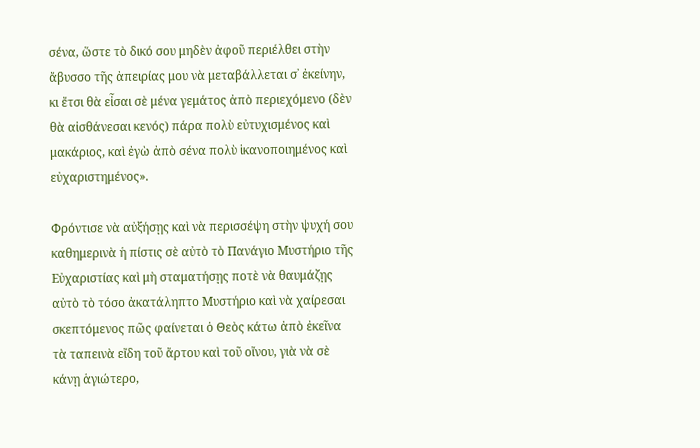σένα, ὥστε τὸ δικό σου μηδὲν ἀφοῦ περιέλθει στὴν ἄβυσσο τῆς ἀπειρίας μου νὰ μεταβάλλεται σ᾿ ἐκείνην, κι ἔτσι θὰ εἶσαι σὲ μένα γεμάτος ἀπὸ περιεχόμενο (δὲν θὰ αἰσθάνεσαι κενός) πάρα πολὺ εὐτυχισμένος καὶ μακάριος, καὶ ἐγὼ ἀπὸ σένα πολὺ ἱκανοποιημένος καὶ εὐχαριστημένος».

Φρόντισε νὰ αὐξήσῃς καὶ νὰ περισσέψη στὴν ψυχή σου καθημερινὰ ἡ πίστις σὲ αὐτὸ τὸ Πανάγιο Μυστήριο τῆς Εὐχαριστίας καὶ μὴ σταματήσῃς ποτὲ νὰ θαυμάζῃς αὐτὸ τὸ τόσο ἀκατάληπτο Μυστήριο καὶ νὰ χαίρεσαι σκεπτόμενος πῶς φαίνεται ὁ Θεὸς κάτω ἀπὸ ἐκεῖνα τὰ ταπεινὰ εἴδη τοῦ ἄρτου καὶ τοῦ οἴνου, γιὰ νὰ σὲ κάνῃ ἁγιώτερο,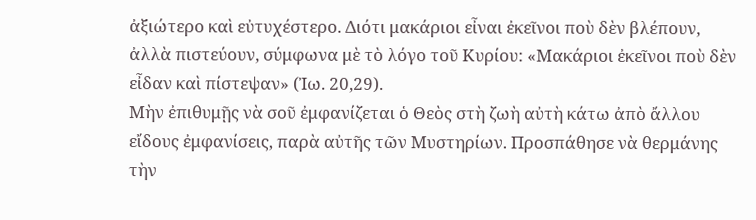ἀξιώτερο καὶ εὐτυχέστερο. Διότι μακάριοι εἶναι ἐκεῖνοι ποὺ δὲν βλέπουν, ἀλλὰ πιστεύουν, σύμφωνα μὲ τὸ λόγο τοῦ Κυρίου: «Μακάριοι ἐκεῖνοι ποὺ δὲν εἶδαν καὶ πίστεψαν» (Ἰω. 20,29).
Μὴν ἐπιθυμῇς νὰ σοῦ ἐμφανίζεται ὁ Θεὸς στὴ ζωὴ αὐτὴ κάτω ἀπὸ ἄλλου εἴδους ἐμφανίσεις, παρὰ αὐτῆς τῶν Μυστηρίων. Προσπάθησε νὰ θερμάνης τὴν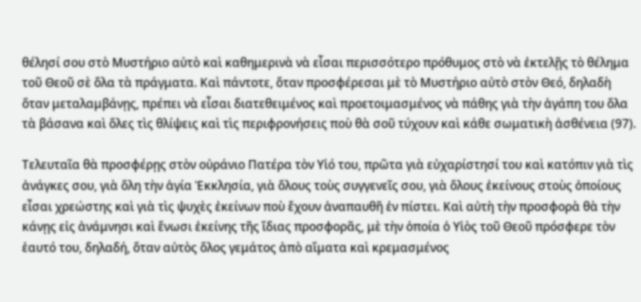θέλησί σου στὸ Μυστήριο αὐτὸ καὶ καθημερινὰ νὰ εἶσαι περισσότερο πρόθυμος στὸ νὰ ἐκτελῇς τὸ θέλημα τοῦ Θεοῦ σὲ ὅλα τὰ πράγματα. Καὶ πάντοτε, ὅταν προσφέρεσαι μὲ τὸ Μυστήριο αὐτὸ στὸν Θεό, δηλαδὴ ὅταν μεταλαμβάνῃς, πρέπει νὰ εἶσαι διατεθειμένος καὶ προετοιμασμένος νὰ πάθης γιὰ τὴν ἀγάπη του ὅλα τὰ βάσανα καὶ ὅλες τὶς θλίψεις καὶ τὶς περιφρονήσεις ποὺ θὰ σοῦ τύχουν καὶ κάθε σωματικὴ ἀσθένεια (97).

Τελευταῖα θὰ προσφέρῃς στὸν οὐράνιο Πατέρα τὸν Υἱό του, πρῶτα γιὰ εὐχαρίστησί του καὶ κατόπιν γιὰ τὶς ἀνάγκες σου, γιὰ ὅλη τὴν ἁγία Ἐκκλησία, γιὰ ὅλους τοὺς συγγενεῖς σου, γιὰ ὅλους ἐκείνους στοὺς ὁποίους εἶσαι χρεώστης καὶ γιὰ τὶς ψυχὲς ἐκείνων ποὺ ἔχουν ἀναπαυθῆ ἐν πίστει. Καὶ αὐτὴ τὴν προσφορὰ θὰ τὴν κάνῃς εἰς ἀνάμνησι καὶ ἕνωσι ἐκείνης τῆς ἴδιας προσφορᾶς, μὲ τὴν ὁποία ὁ Υἱὸς τοῦ Θεοῦ πρόσφερε τὸν ἑαυτό του, δηλαδή, ὅταν αὐτὸς ὅλος γεμάτος ἀπὸ αἵματα καὶ κρεμασμένος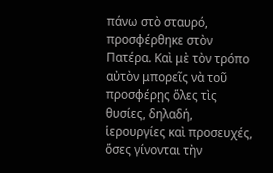πάνω στὸ σταυρό, προσφέρθηκε στὸν Πατέρα. Καὶ μὲ τὸν τρόπο αὐτὸν μπορεῖς νὰ τοῦ προσφέρῃς ὅλες τὶς θυσίες, δηλαδή, ἱερουργίες καὶ προσευχές, ὅσες γίνονται τὴν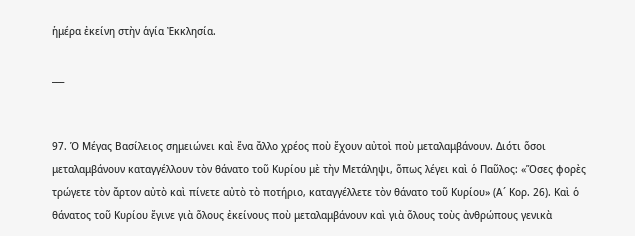ἡμέρα ἐκείνη στὴν ἁγία Ἐκκλησία.

___


97. Ὁ Μέγας Βασίλειος σημειώνει καὶ ἕνα ἄλλο χρέος ποὺ ἔχουν αὐτοὶ ποὺ μεταλαμβάνουν. Διότι ὅσοι μεταλαμβάνουν καταγγέλλουν τὸν θάνατο τοῦ Κυρίου μὲ τὴν Μετάληψι, ὅπως λέγει καὶ ὁ Παῦλος: «Ὅσες φορὲς τρώγετε τὸν ἄρτον αὐτὸ καὶ πίνετε αὐτὸ τὸ ποτήριο, καταγγέλλετε τὸν θάνατο τοῦ Κυρίου» (Α´ Κορ. 26). Καὶ ὁ θάνατος τοῦ Κυρίου ἔγινε γιὰ ὅλους ἐκείνους ποὺ μεταλαμβάνουν καὶ γιὰ ὅλους τοὺς ἀνθρώπους γενικὰ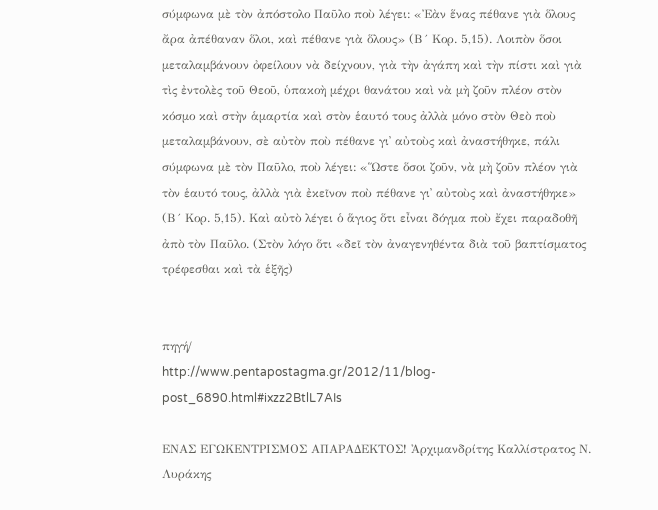σύμφωνα μὲ τὸν ἀπόστολο Παῦλο ποὺ λέγει: «Ἐὰν ἕνας πέθανε γιὰ ὅλους ἄρα ἀπέθαναν ὅλοι, καὶ πέθανε γιὰ ὅλους» (Β´ Κορ. 5,15). Λοιπὸν ὅσοι μεταλαμβάνουν ὀφείλουν νὰ δείχνουν, γιὰ τὴν ἀγάπη καὶ τὴν πίστι καὶ γιὰ τὶς ἐντολὲς τοῦ Θεοῦ, ὑπακοὴ μέχρι θανάτου καὶ νὰ μὴ ζοῦν πλέον στὸν κόσμο καὶ στὴν ἁμαρτία καὶ στὸν ἑαυτό τους ἀλλὰ μόνο στὸν Θεὸ ποὺ μεταλαμβάνουν, σὲ αὐτὸν ποὺ πέθανε γι᾿ αὐτοὺς καὶ ἀναστήθηκε, πάλι σύμφωνα μὲ τὸν Παῦλο, ποὺ λέγει: «Ὥστε ὅσοι ζοῦν, νὰ μὴ ζοῦν πλέον γιὰ τὸν ἑαυτό τους, ἀλλὰ γιὰ ἐκεῖνον ποὺ πέθανε γι᾿ αὐτοὺς καὶ ἀναστήθηκε» (Β´ Κορ. 5,15). Καὶ αὐτὸ λέγει ὁ ἅγιος ὅτι εἶναι δόγμα ποὺ ἔχει παραδοθῆ ἀπὸ τὸν Παῦλο. (Στὸν λόγο ὅτι «δεῖ τὸν ἀναγενηθέντα διὰ τοῦ βαπτίσματος τρέφεσθαι καὶ τὰ ἑξῆς)


πηγή/
http://www.pentapostagma.gr/2012/11/blog-post_6890.html#ixzz2BtlL7AIs

ΕΝΑΣ ΕΓΩΚΕΝΤΡΙΣΜΟΣ ΑΠΑΡΑΔΕΚΤΟΣ! Ἀρχιμανδρίτης Καλλίστρατος Ν. Λυράκης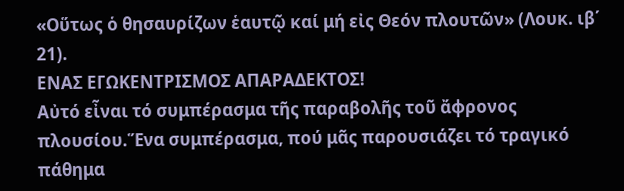«Οὕτως ὁ θησαυρίζων ἑαυτῷ καί μή εἰς Θεόν πλουτῶν» (Λουκ. ιβ΄ 21).
ΕΝΑΣ ΕΓΩΚΕΝΤΡΙΣΜΟΣ ΑΠΑΡΑΔΕΚΤΟΣ!
Αὐτό εἶναι τό συμπέρασμα τῆς παραβολῆς τοῦ ἄφρονος πλουσίου.Ἕνα συμπέρασμα, πού μᾶς παρουσιάζει τό τραγικό πάθημα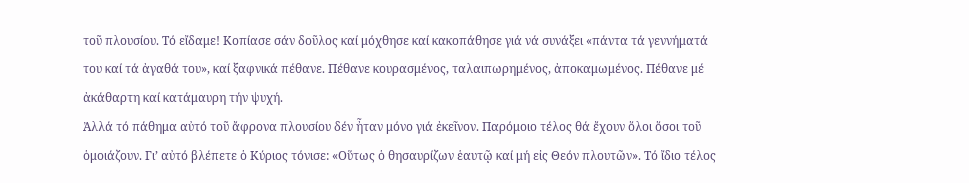τοῦ πλουσίου. Τό εἴδαμε! Κοπίασε σάν δοῦλος καί μόχθησε καί κακοπάθησε γιά νά συνάξει «πάντα τά γεννήματά του καί τά ἀγαθά του», καί ξαφνικά πέθανε. Πέθανε κουρασμένος, ταλαιπωρημένος, ἀποκαμωμένος. Πέθανε μέ ἀκάθαρτη καί κατάμαυρη τήν ψυχή.
Ἀλλά τό πάθημα αὐτό τοῦ ἄφρονα πλουσίου δέν ἦταν μόνο γιά ἐκεῖνον. Παρόμοιο τέλος θά ἔχουν ὅλοι ὅσοι τοῦ ὁμοιάζουν. Γι’ αὐτό βλέπετε ὁ Κύριος τόνισε: «Οὕτως ὁ θησαυρίζων ἑαυτῷ καί μή εἰς Θεόν πλουτῶν». Τό ἴδιο τέλος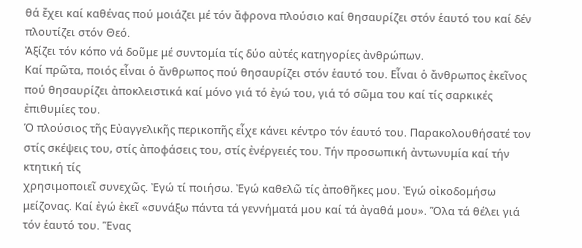θά ἔχει καί καθένας πού μοιάζει μέ τόν ἄφρονα πλούσιο καί θησαυρίζει στόν ἑαυτό του καί δέν πλουτίζει στόν Θεό.
Ἀξίζει τόν κόπο νά δοῦμε μέ συντομία τίς δύο αὐτές κατηγορίες ἀνθρώπων.
Καί πρῶτα, ποιός εἶναι ὁ ἄνθρωπος πού θησαυρίζει στόν ἑαυτό του. Εἶναι ὁ ἄνθρωπος ἐκεῖνος πού θησαυρίζει ἀποκλειστικά καί μόνο γιά τό ἐγώ του, γιά τό σῶμα του καί τίς σαρκικές ἐπιθυμίες του.
Ὁ πλούσιος τῆς Εὐαγγελικῆς περικοπῆς εἶχε κάνει κέντρο τόν ἑαυτό του. Παρακολουθήσατέ τον στίς σκέψεις του, στίς ἀποφάσεις του, στίς ἐνέργειές του. Τήν προσωπική ἀντωνυμία καί τήν κτητική τίς
χρησιμοποιεῖ συνεχῶς. Ἐγώ τί ποιήσω. Ἐγώ καθελῶ τίς ἀποθῆκες μου. Ἐγώ οἰκοδομήσω μείζονας. Καί ἐγώ ἐκεῖ «συνάξω πάντα τά γεννήματά μου καί τά ἀγαθά μου». Ὅλα τά θέλει γιά τόν ἑαυτό του. Ἕνας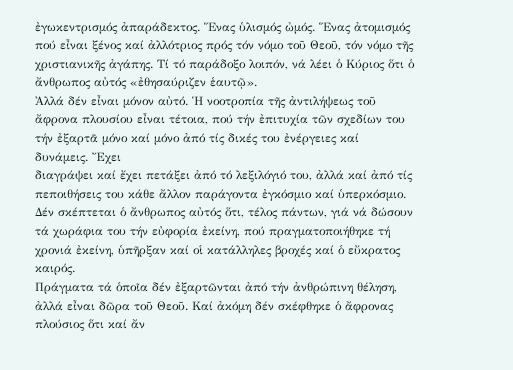ἐγωκεντρισμός ἀπαράδεκτος. Ἕνας ὑλισμός ὠμός. Ἕνας ἀτομισμός πού εἶναι ξένος καί ἀλλότριος πρός τόν νόμο τοῦ Θεοῦ, τόν νόμο τῆς χριστιανικῆς ἀγάπης. Τί τό παράδοξο λοιπόν, νά λέει ὁ Κύριος ὅτι ὁ ἄνθρωπος αὐτός «ἐθησαύριζεν ἑαυτῷ».
Ἀλλά δέν εἶναι μόνον αὐτό. Ἡ νοοτροπία τῆς ἀντιλήψεως τοῦ ἄφρονα πλουσίου εἶναι τέτοια, πού τήν ἐπιτυχία τῶν σχεδίων του τήν ἐξαρτᾶ μόνο καί μόνο ἀπό τίς δικές του ἐνέργειες καί δυνάμεις. Ἔχει
διαγράψει καί ἔχει πετάξει ἀπό τό λεξιλόγιό του, ἀλλά καί ἀπό τίς πεποιθήσεις του κάθε ἄλλον παράγοντα ἐγκόσμιο καί ὑπερκόσμιο. Δέν σκέπτεται ὁ ἄνθρωπος αὐτός ὅτι, τέλος πάντων, γιά νά δώσουν τά χωράφια του τήν εὐφορία ἐκείνη, πού πραγματοποιήθηκε τή χρονιά ἐκείνη, ὑπῆρξαν καί οἱ κατάλληλες βροχές καί ὁ εὔκρατος καιρός.
Πράγματα τά ὁποῖα δέν ἐξαρτῶνται ἀπό τήν ἀνθρώπινη θέληση, ἀλλά εἶναι δῶρα τοῦ Θεοῦ. Καί ἀκόμη δέν σκέφθηκε ὁ ἄφρονας πλούσιος ὅτι καί ἄν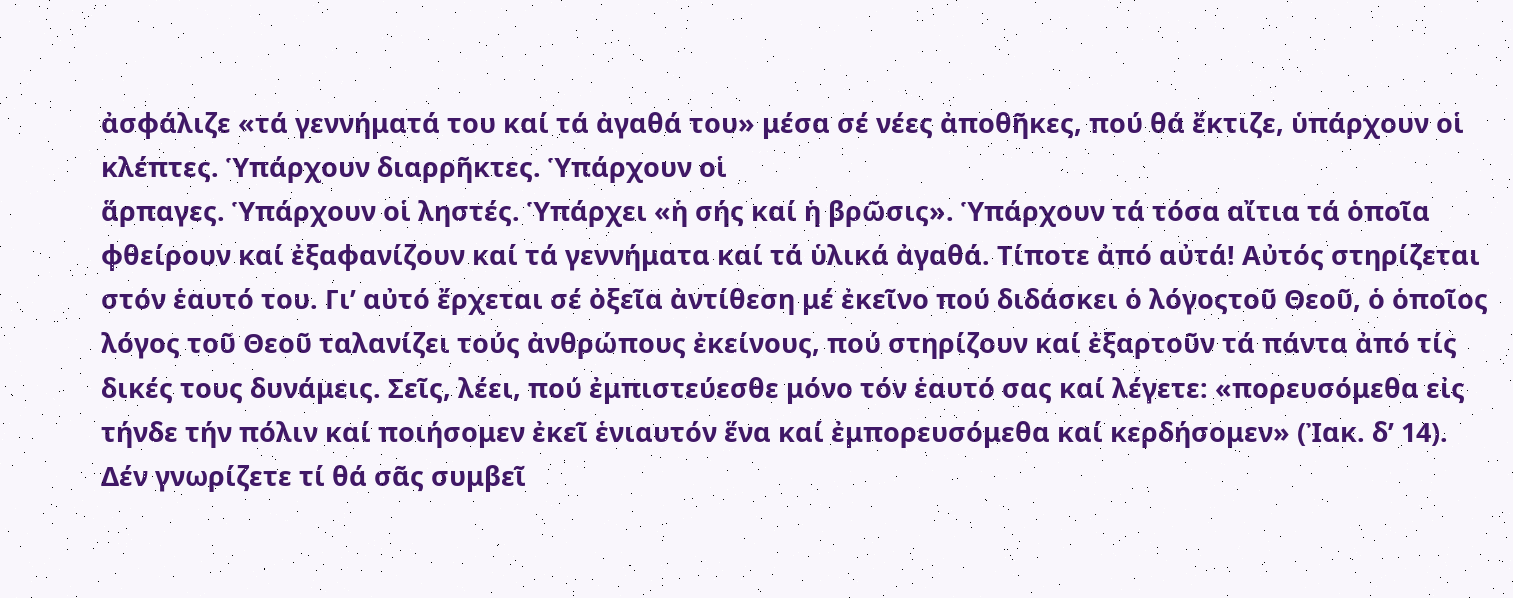ἀσφάλιζε «τά γεννήματά του καί τά ἀγαθά του» μέσα σέ νέες ἀποθῆκες, πού θά ἔκτιζε, ὑπάρχουν οἱ κλέπτες. Ὑπάρχουν διαρρῆκτες. Ὑπάρχουν οἱ
ἅρπαγες. Ὑπάρχουν οἱ ληστές. Ὑπάρχει «ἡ σής καί ἡ βρῶσις». Ὑπάρχουν τά τόσα αἴτια τά ὁποῖα φθείρουν καί ἐξαφανίζουν καί τά γεννήματα καί τά ὑλικά ἀγαθά. Τίποτε ἀπό αὐτά! Αὐτός στηρίζεται στόν ἑαυτό του. Γι’ αὐτό ἔρχεται σέ ὀξεῖα ἀντίθεση μέ ἐκεῖνο πού διδάσκει ὁ λόγοςτοῦ Θεοῦ, ὁ ὁποῖος λόγος τοῦ Θεοῦ ταλανίζει τούς ἀνθρώπους ἐκείνους, πού στηρίζουν καί ἐξαρτοῦν τά πάντα ἀπό τίς δικές τους δυνάμεις. Σεῖς, λέει, πού ἐμπιστεύεσθε μόνο τόν ἑαυτό σας καί λέγετε: «πορευσόμεθα εἰς τήνδε τήν πόλιν καί ποιήσομεν ἐκεῖ ἑνιαυτόν ἕνα καί ἐμπορευσόμεθα καί κερδήσομεν» (Ἰακ. δ’ 14). Δέν γνωρίζετε τί θά σᾶς συμβεῖ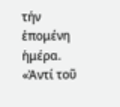τήν ἑπομένη ἡμέρα. «Ἀντί τοῦ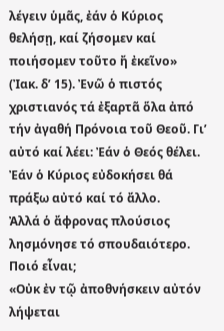λέγειν ὑμᾶς, ἐάν ὁ Κύριος θελήσῃ, καί ζήσομεν καί ποιήσομεν τοῦτο ἤ ἐκεῖνο» (Ἰακ. δ’ 15). Ἐνῶ ὁ πιστός χριστιανός τά ἐξαρτᾶ ὅλα ἀπό τήν ἀγαθή Πρόνοια τοῦ Θεοῦ. Γι’ αὐτό καί λέει: Ἐάν ὁ Θεός θέλει. Ἐάν ὁ Κύριος εὐδοκήσει θά πράξω αὐτό καί τό ἄλλο.
Ἀλλά ὁ ἄφρονας πλούσιος λησμόνησε τό σπουδαιότερο. Ποιό εἶναι;
«Οὐκ ἐν τῷ ἀποθνήσκειν αὐτόν λήψεται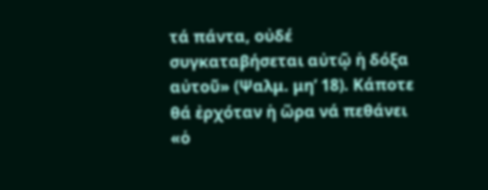τά πάντα, οὐδέ συγκαταβήσεται αὐτῷ ἡ δόξα αὐτοῦ» (Ψαλμ. μη’ 18). Κάποτε θά ἐρχόταν ἡ ὥρα νά πεθάνει «ὁ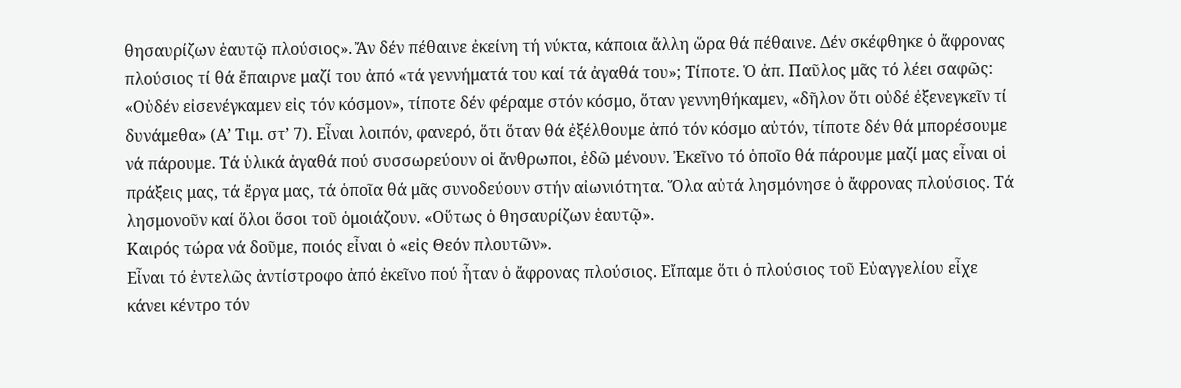θησαυρίζων ἑαυτῷ πλούσιος». Ἄν δέν πέθαινε ἐκείνη τή νύκτα, κάποια ἄλλη ὥρα θά πέθαινε. Δέν σκέφθηκε ὁ ἄφρονας πλούσιος τί θά ἔπαιρνε μαζί του ἀπό «τά γεννήματά του καί τά ἀγαθά του»; Τίποτε. Ὁ ἀπ. Παῦλος μᾶς τό λέει σαφῶς: «Οὐδέν εἰσενέγκαμεν εἰς τόν κόσμον», τίποτε δέν φέραμε στόν κόσμο, ὅταν γεννηθήκαμεν, «δῆλον ὅτι οὐδέ ἐξενεγκεῖν τί δυνάμεθα» (Α’ Τιμ. στ’ 7). Εἶναι λοιπόν, φανερό, ὅτι ὅταν θά ἐξέλθουμε ἀπό τόν κόσμο αὐτόν, τίποτε δέν θά μπορέσουμε νά πάρουμε. Τά ὑλικά ἀγαθά πού συσσωρεύουν οἱ ἄνθρωποι, ἐδῶ μένουν. Ἐκεῖνο τό ὁποῖο θά πάρουμε μαζί μας εἶναι οἱ πράξεις μας, τά ἔργα μας, τά ὁποῖα θά μᾶς συνοδεύουν στήν αἰωνιότητα. Ὅλα αὐτά λησμόνησε ὁ ἄφρονας πλούσιος. Τά λησμονοῦν καί ὅλοι ὅσοι τοῦ ὁμοιάζουν. «Οὕτως ὁ θησαυρίζων ἑαυτῷ».
Καιρός τώρα νά δοῦμε, ποιός εἶναι ὁ «εἰς Θεόν πλουτῶν».
Εἶναι τό ἐντελῶς ἀντίστροφο ἀπό ἐκεῖνο πού ἦταν ὁ ἄφρονας πλούσιος. Εἴπαμε ὅτι ὁ πλούσιος τοῦ Εὐαγγελίου εἶχε κάνει κέντρο τόν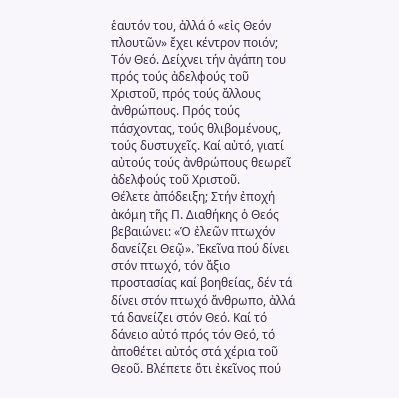ἑαυτόν του, ἀλλά ὁ «εἰς Θεόν πλουτῶν» ἔχει κέντρον ποιόν; Τόν Θεό. Δείχνει τήν ἀγάπη του πρός τούς ἀδελφούς τοῦ Χριστοῦ, πρός τούς ἄλλους ἀνθρώπους. Πρός τούς πάσχοντας, τούς θλιβομένους, τούς δυστυχεῖς. Καί αὐτό, γιατί αὐτούς τούς ἀνθρώπους θεωρεῖ ἀδελφούς τοῦ Χριστοῦ.
Θέλετε ἀπόδειξη; Στήν ἐποχή ἀκόμη τῆς Π. Διαθήκης ὁ Θεός βεβαιώνει: «Ὁ ἐλεῶν πτωχόν δανείζει Θεῷ». Ἐκεῖνα πού δίνει στόν πτωχό, τόν ἄξιο προστασίας καί βοηθείας, δέν τά δίνει στόν πτωχό ἄνθρωπο, ἀλλά τά δανείζει στόν Θεό. Καί τό δάνειο αὐτό πρός τόν Θεό, τό ἀποθέτει αὐτός στά χέρια τοῦ Θεοῦ. Βλέπετε ὅτι ἐκεῖνος πού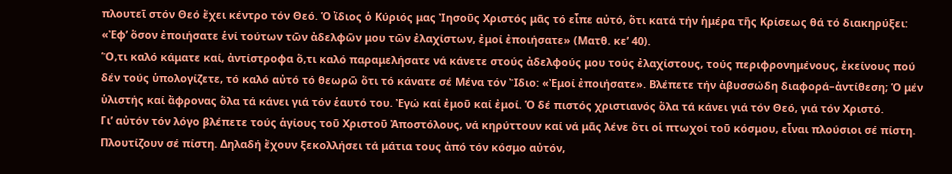πλουτεῖ στόν Θεό ἔχει κέντρο τόν Θεό. Ὁ ἴδιος ὁ Κύριός μας Ἰησοῦς Χριστός μᾶς τό εἶπε αὐτό, ὅτι κατά τήν ἡμέρα τῆς Κρίσεως θά τό διακηρύξει: «Ἐφ’ ὅσον ἐποιήσατε ἑνί τούτων τῶν ἀδελφῶν μου τῶν ἐλαχίστων, ἐμοί ἐποιήσατε» (Ματθ. κε’ 40).
Ὅ,τι καλό κάματε καί, ἀντίστροφα ὅ,τι καλό παραμελήσατε νά κάνετε στούς ἀδελφούς μου τούς ἐλαχίστους, τούς περιφρονημένους, ἐκείνους πού δέν τούς ὑπολογίζετε, τό καλό αὐτό τό θεωρῶ ὅτι τό κάνατε σέ Μένα τόν Ἴδιο: «Ἐμοί ἐποιήσατε». Βλέπετε τήν ἀβυσσώδη διαφορά–ἀντίθεση; Ὁ μέν ὑλιστής καί ἄφρονας ὅλα τά κάνει γιά τόν ἑαυτό του. Ἐγώ καί ἐμοῦ καί ἐμοί. Ὁ δέ πιστός χριστιανός ὅλα τά κάνει γιά τόν Θεό, γιά τόν Χριστό.
Γι’ αὐτόν τόν λόγο βλέπετε τούς ἁγίους τοῦ Χριστοῦ Ἀποστόλους, νά κηρύττουν καί νά μᾶς λένε ὅτι οἱ πτωχοί τοῦ κόσμου, εἶναι πλούσιοι σέ πίστη. Πλουτίζουν σέ πίστη. Δηλαδή ἔχουν ξεκολλήσει τά μάτια τους ἀπό τόν κόσμο αὐτόν,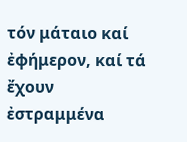τόν μάταιο καί ἐφήμερον, καί τά ἔχουν ἐστραμμένα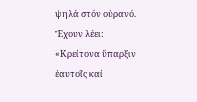ψηλά στόν οὐρανό. Ἔχουν λέει: «Κρείτονα ὕπαρξιν ἑαυτοῖς καί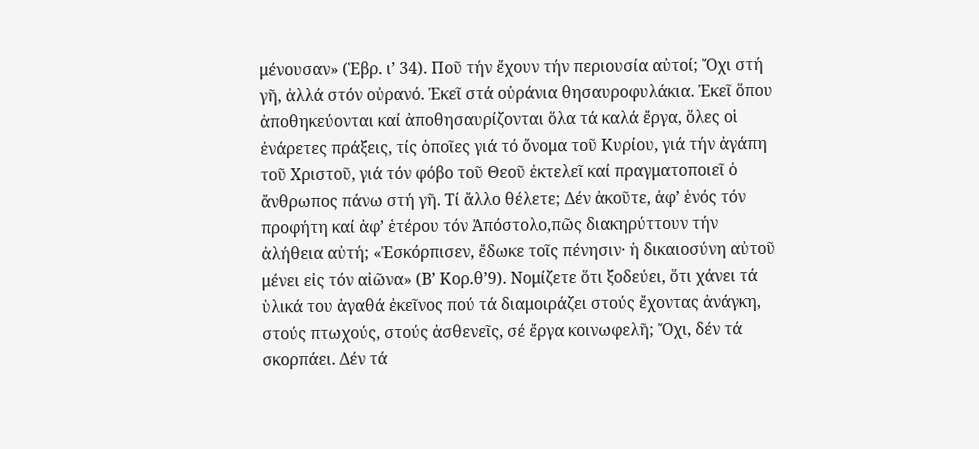μένουσαν» (Ἑβρ. ι’ 34). Ποῦ τήν ἔχουν τήν περιουσία αὐτοί; Ὄχι στή γῆ, ἀλλά στόν οὐρανό. Ἐκεῖ στά οὐράνια θησαυροφυλάκια. Ἐκεῖ ὅπου ἀποθηκεύονται καί ἀποθησαυρίζονται ὅλα τά καλά ἔργα, ὅλες οἱ ἐνάρετες πράξεις, τίς ὁποῖες γιά τό ὄνομα τοῦ Κυρίου, γιά τήν ἀγάπη τοῦ Χριστοῦ, γιά τόν φόβο τοῦ Θεοῦ ἐκτελεῖ καί πραγματοποιεῖ ὁ ἄνθρωπος πάνω στή γῆ. Τί ἄλλο θέλετε; Δέν ἀκοῦτε, ἀφ’ ἑνός τόν προφήτη καί ἀφ’ ἑτέρου τόν Ἀπόστολο,πῶς διακηρύττουν τήν ἀλήθεια αὐτή; «Ἐσκόρπισεν, ἔδωκε τοῖς πένησιν· ἡ δικαιοσύνη αὐτοῦ μένει εἰς τόν αἰῶνα» (Β’ Κορ.θ’9). Νομίζετε ὅτι ξοδεύει, ὅτι χάνει τά ὑλικά του ἀγαθά ἐκεῖνος πού τά διαμοιράζει στούς ἔχοντας ἀνάγκη, στούς πτωχούς, στούς ἀσθενεῖς, σέ ἔργα κοινωφελῆ; Ὄχι, δέν τά σκορπάει. Δέν τά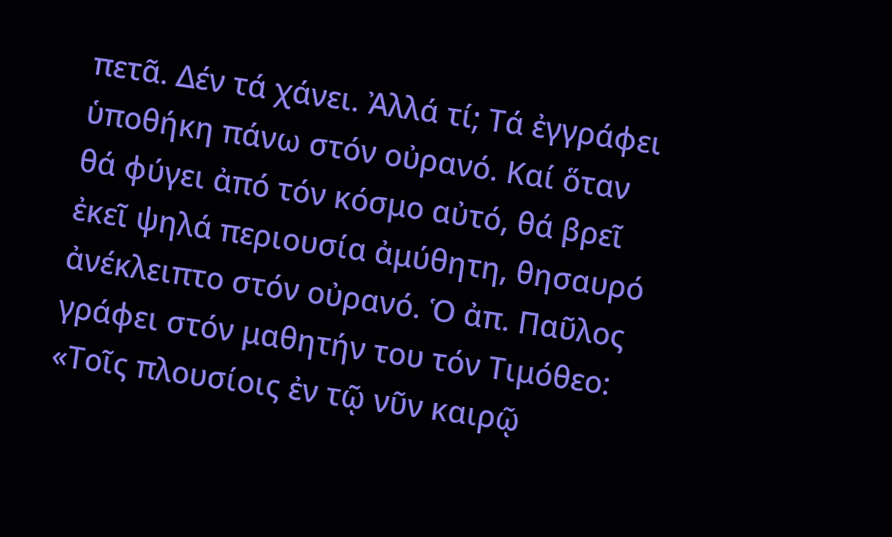πετᾶ. Δέν τά χάνει. Ἀλλά τί; Τά ἐγγράφει ὑποθήκη πάνω στόν οὐρανό. Καί ὅταν θά φύγει ἀπό τόν κόσμο αὐτό, θά βρεῖ ἐκεῖ ψηλά περιουσία ἀμύθητη, θησαυρό ἀνέκλειπτο στόν οὐρανό. Ὁ ἀπ. Παῦλος γράφει στόν μαθητήν του τόν Τιμόθεο: «Τοῖς πλουσίοις ἐν τῷ νῦν καιρῷ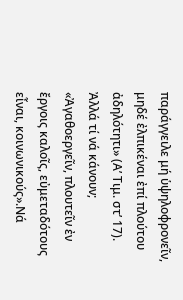παράγγειλε μή ὑψηλοφρονεῖν, μηδέ ἐλπικέναι ἐπί πλούτου ἀδηλότητι» (Α’ Τιμ. στ’ 17). Ἀλλά τί νά κάνουν;
«Ἀγαθοεργεῖν, πλουτεῖν ἐν ἔργοις καλοῖς, εὐμεταδότους εἶναι, κοινωνικούς».Νά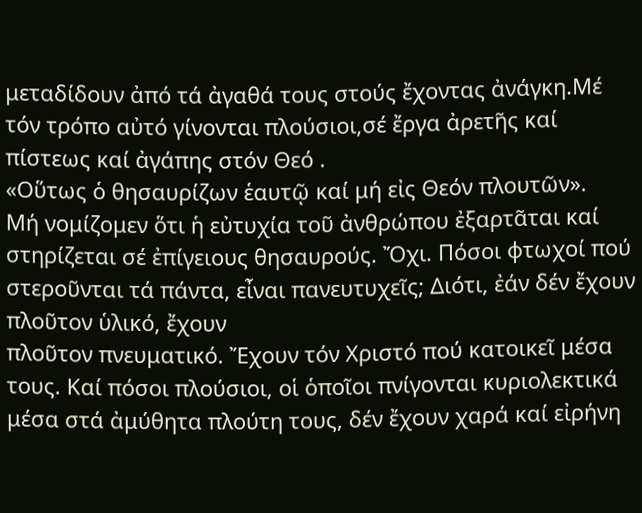μεταδίδουν ἀπό τά ἀγαθά τους στούς ἔχοντας ἀνάγκη.Μέ τόν τρόπο αὐτό γίνονται πλούσιοι,σέ ἔργα ἀρετῆς καί πίστεως καί ἀγάπης στόν Θεό .
«Οὕτως ὁ θησαυρίζων ἑαυτῷ καί μή εἰς Θεόν πλουτῶν».
Μή νομίζομεν ὅτι ἡ εὐτυχία τοῦ ἀνθρώπου ἐξαρτᾶται καί στηρίζεται σέ ἐπίγειους θησαυρούς. Ὄχι. Πόσοι φτωχοί πού στεροῦνται τά πάντα, εἶναι πανευτυχεῖς; Διότι, ἐάν δέν ἔχουν πλοῦτον ὑλικό, ἔχουν
πλοῦτον πνευματικό. Ἔχουν τόν Χριστό πού κατοικεῖ μέσα τους. Καί πόσοι πλούσιοι, οἱ ὁποῖοι πνίγονται κυριολεκτικά μέσα στά ἀμύθητα πλούτη τους, δέν ἔχουν χαρά καί εἰρήνη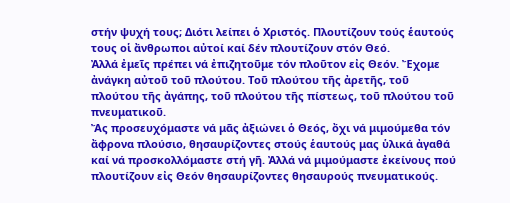στήν ψυχή τους; Διότι λείπει ὁ Χριστός. Πλουτίζουν τούς ἑαυτούς τους οἱ ἄνθρωποι αὐτοί καί δέν πλουτίζουν στόν Θεό.
Ἀλλά ἐμεῖς πρέπει νά ἐπιζητοῦμε τόν πλοῦτον εἰς Θεόν. Ἔχομε ἀνάγκη αὐτοῦ τοῦ πλούτου. Τοῦ πλούτου τῆς ἀρετῆς, τοῦ πλούτου τῆς ἀγάπης, τοῦ πλούτου τῆς πίστεως, τοῦ πλούτου τοῦ πνευματικοῦ.
Ἄς προσευχόμαστε νά μᾶς ἀξιώνει ὁ Θεός, ὄχι νά μιμούμεθα τόν ἄφρονα πλούσιο, θησαυρίζοντες στούς ἑαυτούς μας ὑλικά ἀγαθά καί νά προσκολλόμαστε στή γῆ. Ἀλλά νά μιμούμαστε ἐκείνους πού
πλουτίζουν εἰς Θεόν θησαυρίζοντες θησαυρούς πνευματικούς.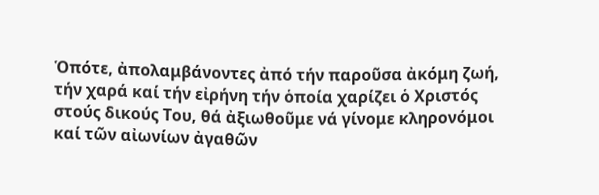Ὁπότε, ἀπολαμβάνοντες ἀπό τήν παροῦσα ἀκόμη ζωή, τήν χαρά καί τήν εἰρήνη τήν ὁποία χαρίζει ὁ Χριστός στούς δικούς Του, θά ἀξιωθοῦμε νά γίνομε κληρονόμοι καί τῶν αἰωνίων ἀγαθῶν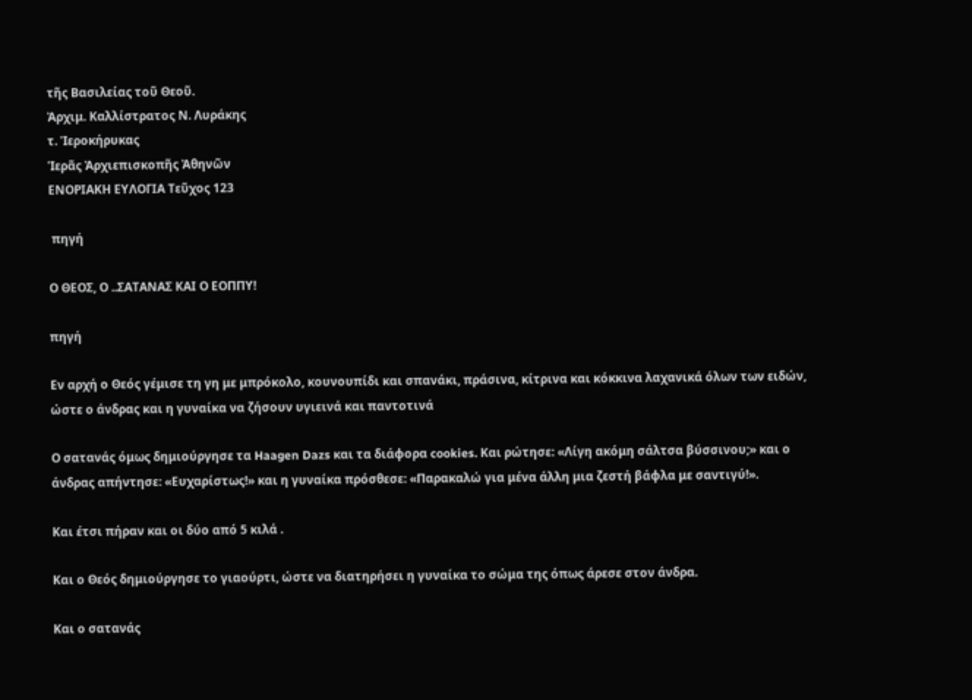τῆς Βασιλείας τοῦ Θεοῦ.
Ἀρχιμ. Καλλίστρατος Ν. Λυράκης
τ. Ἱεροκήρυκας
Ἱερᾶς Ἀρχιεπισκοπῆς Ἀθηνῶν
ΕΝΟΡΙΑΚΗ ΕΥΛΟΓΙΑ Τεῦχος 123

 πηγή

Ο ΘΕΟΣ, Ο ..ΣΑΤΑΝΑΣ ΚΑΙ Ο ΕΟΠΠΥ!

πηγή

Εν αρχή ο Θεός γέμισε τη γη με μπρόκολο, κουνουπίδι και σπανάκι, πράσινα, κίτρινα και κόκκινα λαχανικά όλων των ειδών, ώστε ο άνδρας και η γυναίκα να ζήσουν υγιεινά και παντοτινά

Ο σατανάς όμως δημιούργησε τα Haagen Dazs και τα διάφορα cookies. Και ρώτησε: «Λίγη ακόμη σάλτσα βύσσινου;» και ο άνδρας απήντησε: «Ευχαρίστως!» και η γυναίκα πρόσθεσε: «Παρακαλώ για μένα άλλη μια ζεστή βάφλα με σαντιγύ!».

Και έτσι πήραν και οι δύο από 5 κιλά .

Και ο Θεός δημιούργησε το γιαούρτι, ώστε να διατηρήσει η γυναίκα το σώμα της όπως άρεσε στον άνδρα.

Και ο σατανάς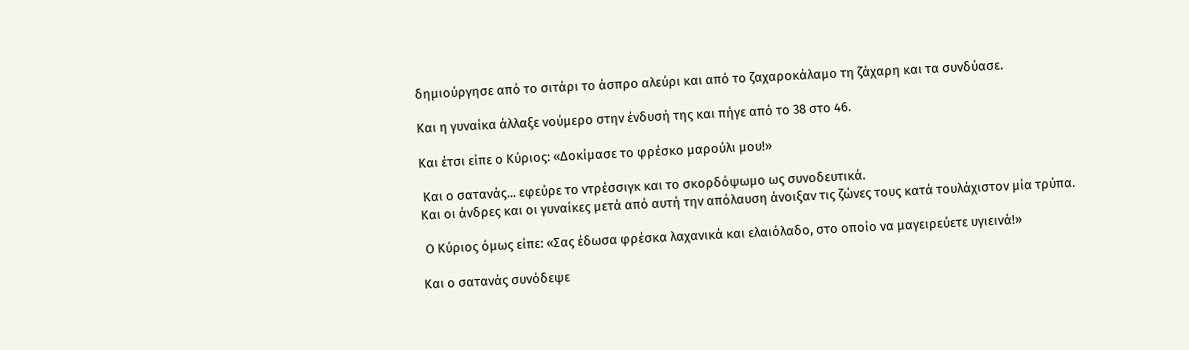δημιούργησε από το σιτάρι το άσπρο αλεύρι και από το ζαχαροκάλαμο τη ζάχαρη και τα συνδύασε.

Και η γυναίκα άλλαξε νούμερο στην ένδυσή της και πήγε από το 38 στο 46.

Και έτσι είπε ο Κύριος: «Δοκίμασε το φρέσκο μαρούλι μου!»

 Και ο σατανάς... εφεύρε το ντρέσσιγκ και το σκορδόψωμο ως συνοδευτικά.
Και οι άνδρες και οι γυναίκες μετά από αυτή την απόλαυση άνοιξαν τις ζώνες τους κατά τουλάχιστον μία τρύπα.

 Ο Κύριος όμως είπε: «Σας έδωσα φρέσκα λαχανικά και ελαιόλαδο, στο οποίο να μαγειρεύετε υγιεινά!»

Και ο σατανάς συνόδεψε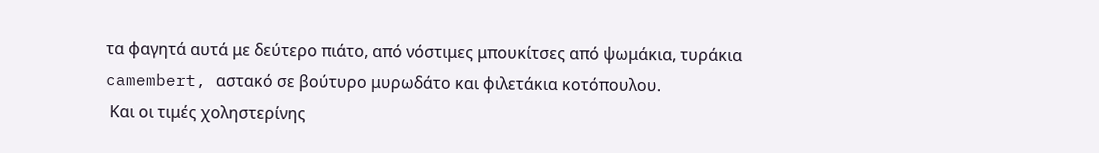τα φαγητά αυτά με δεύτερο πιάτο, από νόστιμες μπουκίτσες από ψωμάκια, τυράκια camembert, αστακό σε βούτυρο μυρωδάτο και φιλετάκια κοτόπουλου.
 Και οι τιμές χοληστερίνης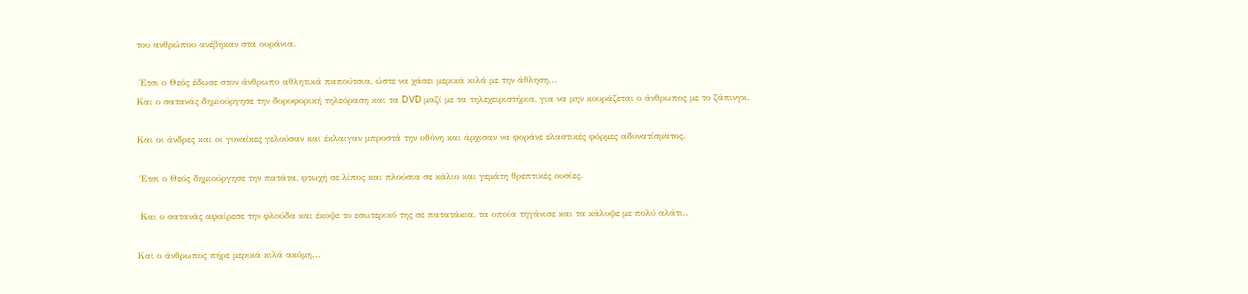του ανθρώπου ανέβηκαν στα ουράνια.

 Έτσι ο Θεός έδωσε στον άνθρωπο αθλητικά παπούτσια, ώστε να χάσει μερικά κιλά με την άθληση...
Και ο σατανάς δημιούργησε την δορυφορική τηλεόραση και τα DVD μαζί με τα τηλεχειριστήρια, για να μην κουράζεται ο άνθρωπος με το ζάπινγκ.

Και οι άνδρες και οι γυναίκες γελούσαν και έκλαιγαν μπροστά την οθόνη και άρχισαν να φοράνε ελαστικές φόρμες αδυνατίσματος.

 Έτσι ο Θεός δημιούργησε την πατάτα, φτωχή σε λίπος και πλούσια σε κάλιο και γεμάτη θρεπτικές ουσίες.

 Και ο σατανάς αφαίρεσε την φλούδα και έκοψε το εσωτερικό της σε πατατάκια, τα οποία τηγάνισε και τα κάλυψε με πολύ αλάτι..

Και ο άνθρωπος πήρε μερικά κιλά ακόμη...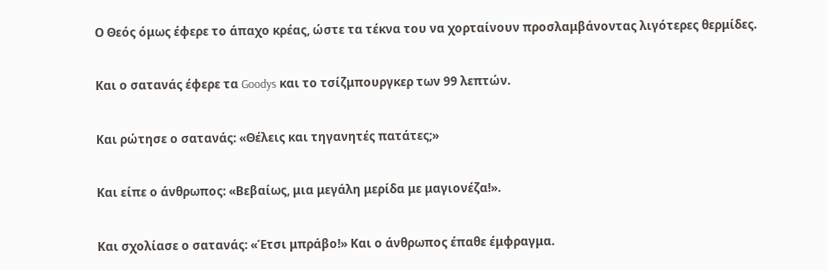Ο Θεός όμως έφερε το άπαχο κρέας, ώστε τα τέκνα του να χορταίνουν προσλαμβάνοντας λιγότερες θερμίδες.

Και ο σατανάς έφερε τα Goodys και το τσίζμπουργκερ των 99 λεπτών.

Και ρώτησε ο σατανάς: «Θέλεις και τηγανητές πατάτες;»

Και είπε ο άνθρωπος: «Βεβαίως, μια μεγάλη μερίδα με μαγιονέζα!».

Kαι σχολίασε ο σατανάς: «Έτσι μπράβο!» Και ο άνθρωπος έπαθε έμφραγμα.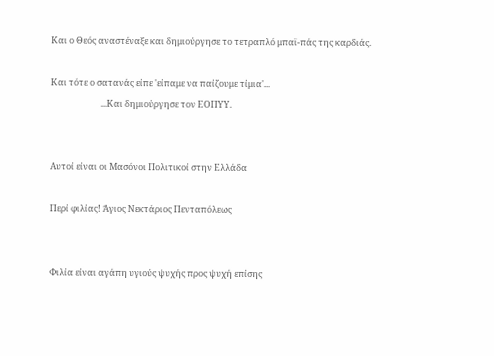Και ο Θεός αναστέναξε και δημιούργησε το τετραπλό μπαϊ-πάς της καρδιάς.

Και τότε ο σατανάς είπε 'είπαμε να παίζουμε τίμια'...
                         ...Και δημιούργησε τον ΕΟΠΥΥ.


Αυτοί είναι οι Μασόνοι Πολιτικοί στην Ελλάδα

Περί φιλίας! Άγιος Νεκτάριος Πενταπόλεως


Φιλία είναι αγάπη υγιούς ψυχής προς ψυχή επίσης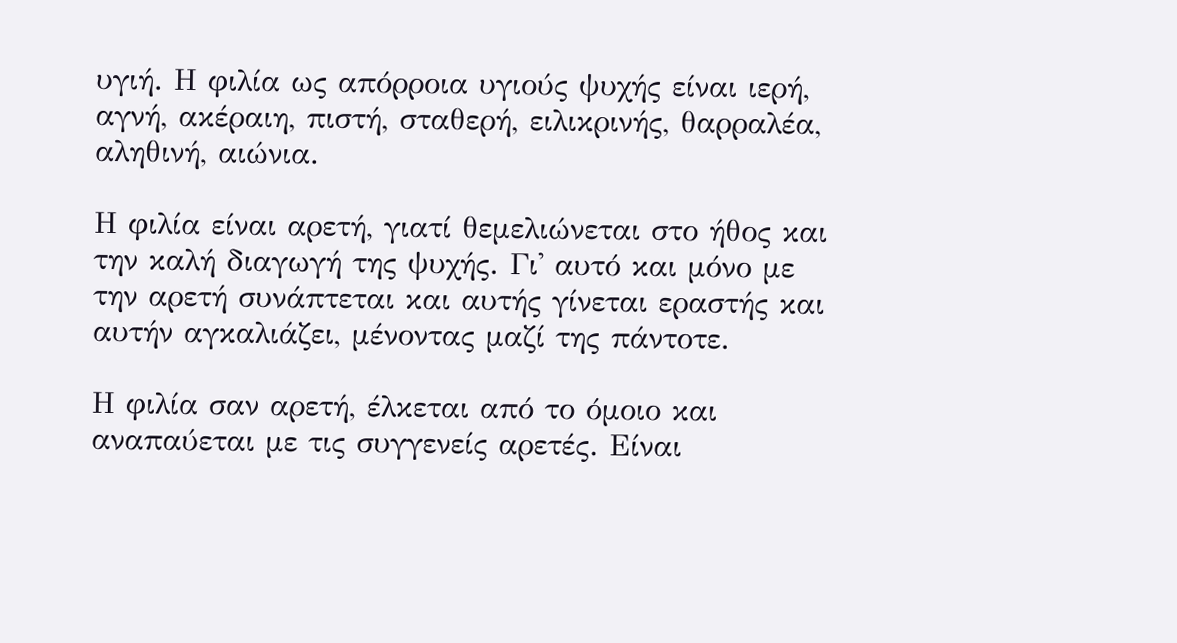υγιή. Η φιλία ως απόρροια υγιούς ψυχής είναι ιερή, αγνή, ακέραιη, πιστή, σταθερή, ειλικρινής, θαρραλέα, αληθινή, αιώνια.

Η φιλία είναι αρετή, γιατί θεμελιώνεται στο ήθος και την καλή διαγωγή της ψυχής. Γι' αυτό και μόνο με την αρετή συνάπτεται και αυτής γίνεται εραστής και αυτήν αγκαλιάζει, μένοντας μαζί της πάντοτε.

Η φιλία σαν αρετή, έλκεται από το όμοιο και αναπαύεται με τις συγγενείς αρετές. Είναι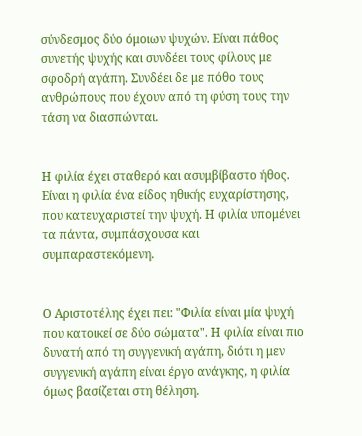σύνδεσμος δύο όμοιων ψυχών. Είναι πάθος συνετής ψυχής και συνδέει τους φίλους με σφοδρή αγάπη. Συνδέει δε με πόθο τους ανθρώπους που έχουν από τη φύση τους την τάση να διασπώνται.


Η φιλία έχει σταθερό και ασυμβίβαστο ήθος. Είναι η φιλία ένα είδος ηθικής ευχαρίστησης, που κατευχαριστεί την ψυχή. Η φιλία υπομένει τα πάντα, συμπάσχουσα και συμπαραστεκόμενη.


Ο Αριστοτέλης έχει πει: "Φιλία είναι μία ψυχή που κατοικεί σε δύο σώματα". Η φιλία είναι πιο δυνατή από τη συγγενική αγάπη, διότι η μεν συγγενική αγάπη είναι έργο ανάγκης, η φιλία όμως βασίζεται στη θέληση.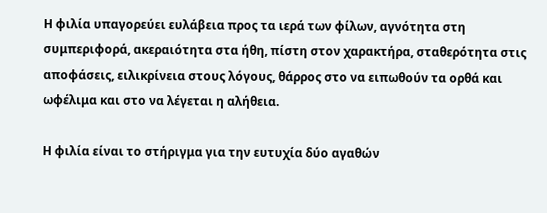Η φιλία υπαγορεύει ευλάβεια προς τα ιερά των φίλων, αγνότητα στη συμπεριφορά, ακεραιότητα στα ήθη, πίστη στον χαρακτήρα, σταθερότητα στις αποφάσεις, ειλικρίνεια στους λόγους, θάρρος στο να ειπωθούν τα ορθά και ωφέλιμα και στο να λέγεται η αλήθεια.

Η φιλία είναι το στήριγμα για την ευτυχία δύο αγαθών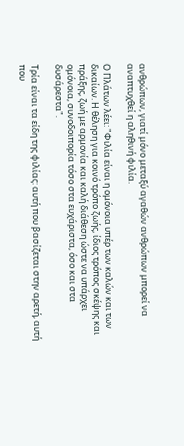ανθρώπων, γιατί μόνο μεταξύ αγαθών ανθρώπων μπορεί να αναπτυχθεί η αληθινή φιλία.

Ο Πλάτων λέει: "Φιλία είναι η ομόνοια υπέρ των καλών και των δικαίων. Η θέληση για κοινό τρόπο ζωής, ίδιος τρόπος σκέψης και πράξης, ζωή με αρμονία και καλή διάθεση ώστε να υπάρχει ομόνοια, συνοδοιπορία τόσο στα ευχάριστα, όσο και στα δυσάρεστα".

Τρία είναι τα είδη της φιλίας: αυτή που βασίζεται στην αρετή, αυτή που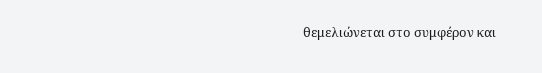θεμελιώνεται στο συμφέρον και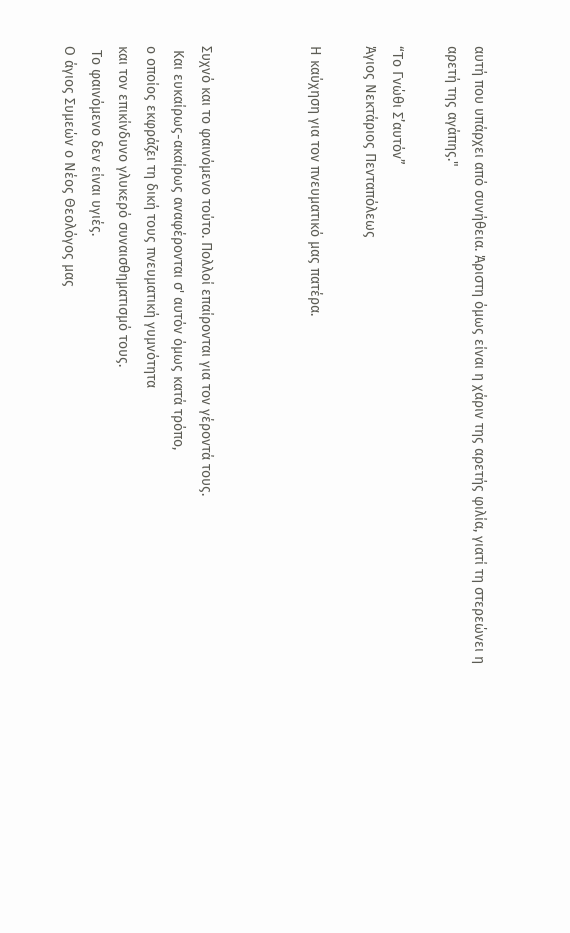αυτή που υπάρχει από συνήθεια. Άριστη όμως είναι η χάριν της αρετής φιλία, γιατί τη στερεώνει η αρετή της αγάπης."

“Το Γνώθι Σ’αυτόν”
Άγιος Νεκτάριος Πενταπόλεως

Η καύχηση για τον πνευματικό μας πατέρα.



Συχνό και το φαινόμενο τούτο. Πολλοί επαίρονται για τον γέροντά τους.
 Και ευκαίρως-ακαίρως αναφέρονται σ' αυτόν όμως κατά τρόπο,
ο οποίος εκφράζει τη δική τους πνευματική γυμνότητα
και τον επικίνδυνο γλυκερό συναισθηματισμό τους.
 Το φαινόμενο δεν είναι υγιές.
Ο άγιος Συμεών ο Νέος Θεολόγος μας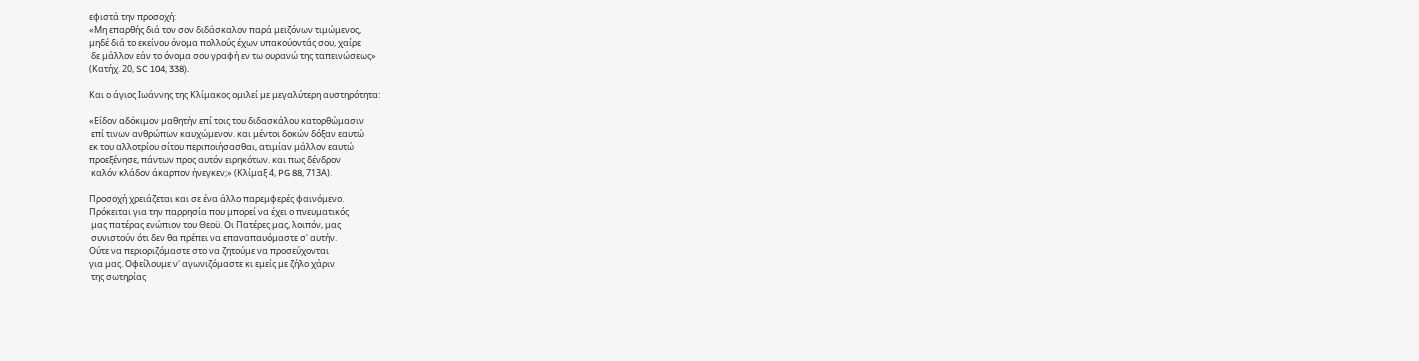εφιστά την προσοχή:
«Μη επαρθής διά τον σον διδάσκαλον παρά μειζόνων τιμώμενος,
μηδέ διά το εκείνου όνομα πολλούς έχων υπακούοντάς σου, χαίρε
 δε μάλλον εάν το όνομα σου γραφή εν τω ουρανώ της ταπεινώσεως»
(Κατήχ. 20, SC 104, 338).

Και ο άγιος Ιωάννης της Κλίμακος ομιλεί με μεγαλύτερη αυστηρότητα:

«Είδον αδόκιμον μαθητήν επί τοις του διδασκάλου κατορθώμασιν
 επί τινων ανθρώπων καυχώμενον. και μέντοι δοκών δόξαν εαυτώ
εκ του αλλοτρίου σίτου περιποιήσασθαι, ατιμίαν μάλλον εαυτώ
προεξένησε, πάντων προς αυτόν ειρηκότων. και πως δένδρον
 καλόν κλάδον άκαρπον ήνεγκεν;» (Κλίμαξ 4, PG 88, 713Α).

Προσοχή χρειάζεται και σε ένα άλλο παρεμφερές φαινόμενο.
Πρόκειται για την παρρησία που μπορεί να έχει ο πνευματικός
 μας πατέρας ενώπιον του Θεοϋ. Οι Πατέρες μας, λοιπόν, μας
 συνιστούν ότι δεν θα πρέπει να επαναπαυόμαστε σ' αυτήν.
Ούτε να περιοριζόμαστε στο να ζητούμε να προσεύχονται
για μας. Οφείλουμε ν' αγωνιζόμαστε κι εμείς με ζήλο χάριν
 της σωτηρίας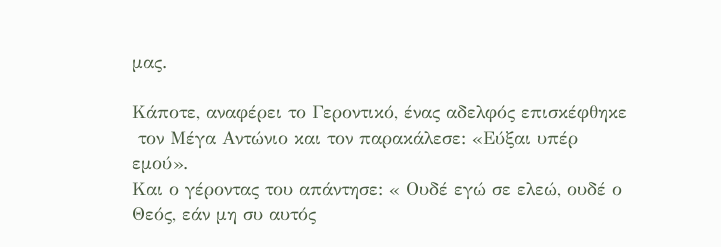μας.

Κάποτε, αναφέρει το Γεροντικό, ένας αδελφός επισκέφθηκε
 τον Μέγα Αντώνιο και τον παρακάλεσε: «Εύξαι υπέρ εμού».
Και ο γέροντας του απάντησε: « Ουδέ εγώ σε ελεώ, ουδέ ο
Θεός, εάν μη συ αυτός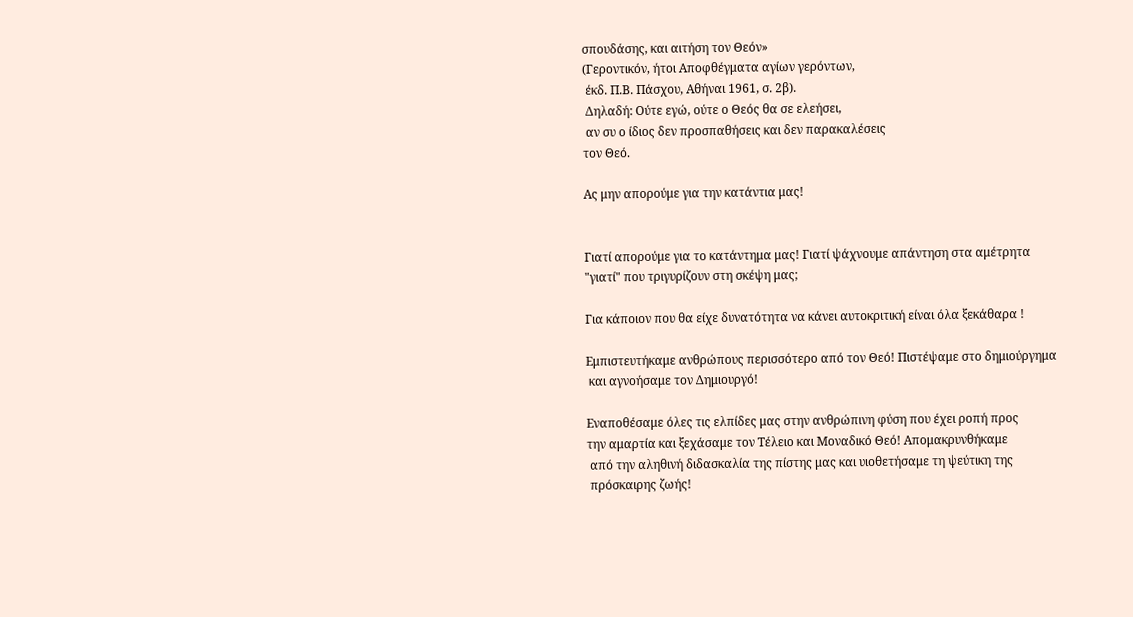σπουδάσης, και αιτήση τον Θεόν»
(Γεροντικόν, ήτοι Αποφθέγματα αγίων γερόντων,
 έκδ. Π.Β. Πάσχου, Αθήναι 1961, σ. 2β).
 Δηλαδή: Ούτε εγώ, ούτε ο Θεός θα σε ελεήσει,
 αν συ ο ίδιος δεν προσπαθήσεις και δεν παρακαλέσεις
τον Θεό.

Ας μην απορούμε για την κατάντια μας!


Γιατί απορούμε για το κατάντημα μας! Γιατί ψάχνουμε απάντηση στα αμέτρητα
"γιατί" που τριγυρίζουν στη σκέψη μας;

Για κάποιον που θα είχε δυνατότητα να κάνει αυτοκριτική είναι όλα ξεκάθαρα !

Εμπιστευτήκαμε ανθρώπους περισσότερο από τον Θεό! Πιστέψαμε στο δημιούργημα
 και αγνοήσαμε τον Δημιουργό!

Εναποθέσαμε όλες τις ελπίδες μας στην ανθρώπινη φύση που έχει ροπή προς
την αμαρτία και ξεχάσαμε τον Τέλειο και Μοναδικό Θεό! Απομακρυνθήκαμε
 από την αληθινή διδασκαλία της πίστης μας και υιοθετήσαμε τη ψεύτικη της
 πρόσκαιρης ζωής!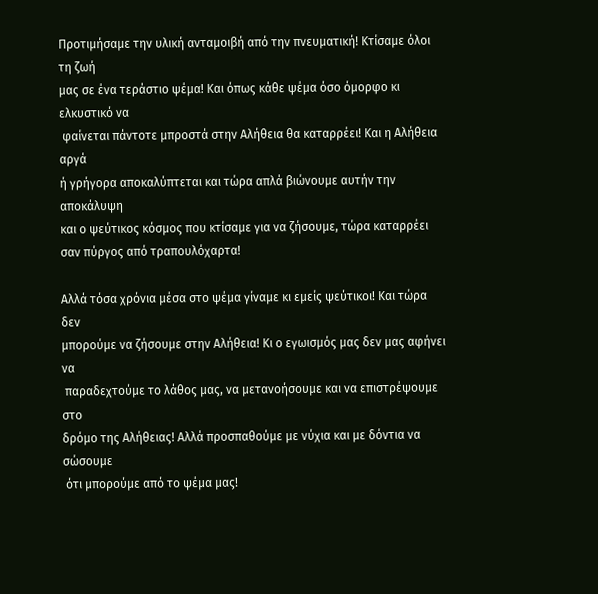Προτιμήσαμε την υλική ανταμοιβή από την πνευματική! Κτίσαμε όλοι τη ζωή
μας σε ένα τεράστιο ψέμα! Και όπως κάθε ψέμα όσο όμορφο κι ελκυστικό να
 φαίνεται πάντοτε μπροστά στην Αλήθεια θα καταρρέει! Και η Αλήθεια αργά
ή γρήγορα αποκαλύπτεται και τώρα απλά βιώνουμε αυτήν την αποκάλυψη
και ο ψεύτικος κόσμος που κτίσαμε για να ζήσουμε, τώρα καταρρέει
σαν πύργος από τραπουλόχαρτα!

Αλλά τόσα χρόνια μέσα στο ψέμα γίναμε κι εμείς ψεύτικοι! Και τώρα δεν
μπορούμε να ζήσουμε στην Αλήθεια! Κι ο εγωισμός μας δεν μας αφήνει να
 παραδεχτούμε το λάθος μας, να μετανοήσουμε και να επιστρέψουμε στο
δρόμο της Αλήθειας! Αλλά προσπαθούμε με νύχια και με δόντια να σώσουμε
 ότι μπορούμε από το ψέμα μας!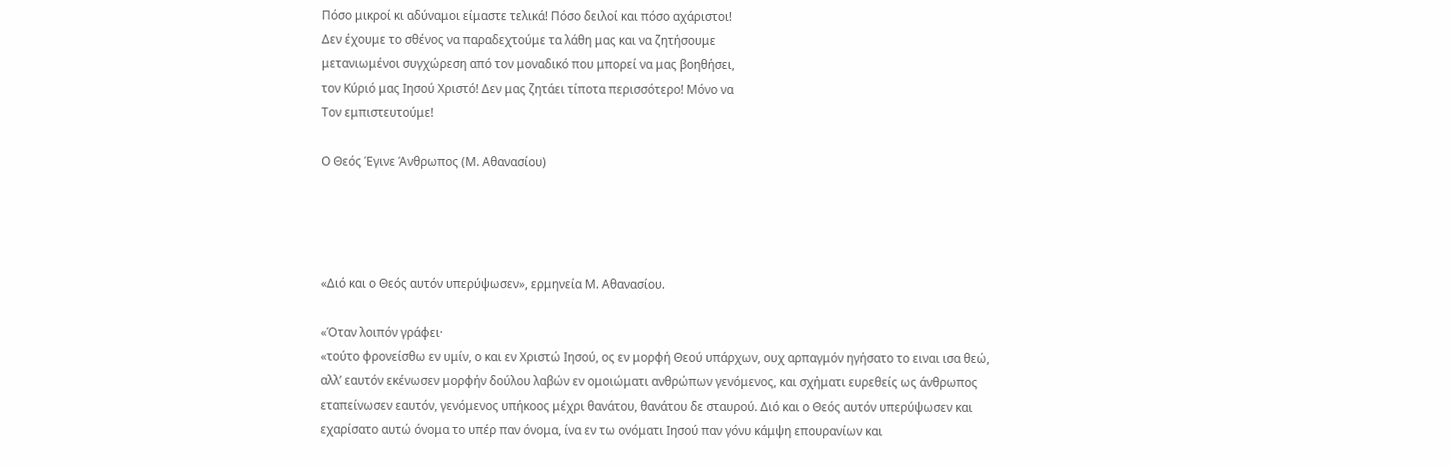Πόσο μικροί κι αδύναμοι είμαστε τελικά! Πόσο δειλοί και πόσο αχάριστοι!
Δεν έχουμε το σθένος να παραδεχτούμε τα λάθη μας και να ζητήσουμε
μετανιωμένοι συγχώρεση από τον μοναδικό που μπορεί να μας βοηθήσει,
τον Κύριό μας Ιησού Χριστό! Δεν μας ζητάει τίποτα περισσότερο! Μόνο να
Τον εμπιστευτούμε!

Ο Θεός Έγινε Άνθρωπος (Μ. Αθανασίου)




«Διό και ο Θεός αυτόν υπερύψωσεν», ερμηνεία Μ. Αθανασίου.

«Όταν λοιπόν γράφει·
«τούτο φρονείσθω εν υμίν, ο και εν Χριστώ Ιησού, ος εν μορφή Θεού υπάρχων, ουχ αρπαγμόν ηγήσατο το ειναι ισα θεώ, αλλ’ εαυτόν εκένωσεν μορφήν δούλου λαβών εν ομοιώματι ανθρώπων γενόμενος, και σχήματι ευρεθείς ως άνθρωπος εταπείνωσεν εαυτόν, γενόμενος υπήκοος μέχρι θανάτου, θανάτου δε σταυρού. Διό και ο Θεός αυτόν υπερύψωσεν και εχαρίσατο αυτώ όνομα το υπέρ παν όνομα, ίνα εν τω ονόματι Ιησού παν γόνυ κάμψη επουρανίων και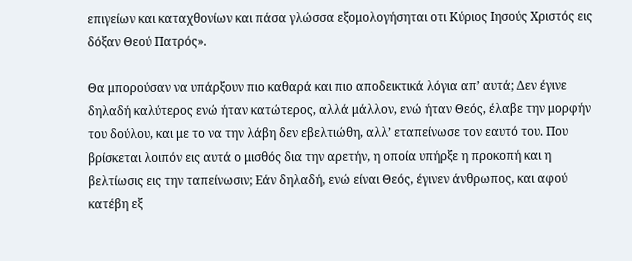επιγείων και καταχθονίων και πάσα γλώσσα εξομολογήσηται οτι Κύριος Ιησούς Χριστός εις δόξαν Θεού Πατρός».

Θα μπορούσαν να υπάρξουν πιο καθαρά και πιο αποδεικτικά λόγια απ’ αυτά; Δεν έγινε δηλαδή καλύτερος ενώ ήταν κατώτερος, αλλά μάλλον, ενώ ήταν Θεός, έλαβε την μορφήν του δούλου, και με το να την λάβη δεν εβελτιώθη, αλλ’ εταπείνωσε τον εαυτό του. Που βρίσκεται λοιπόν εις αυτά ο μισθός δια την αρετήν, η οποία υπήρξε η προκοπή και η βελτίωσις εις την ταπείνωσιν; Εάν δηλαδή, ενώ είναι Θεός, έγινεν άνθρωπος, και αφού κατέβη εξ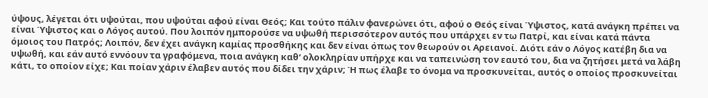ύψους, λέγεται ότι υψούται, που υψούται αφού είναι Θεός; Και τούτο πάλιν φανερώνει ότι, αφού ο Θεός είναι Ύψιστος, κατά ανάγκη πρέπει να είναι Ύψιστος και ο Λόγος αυτού. Που λοιπόν ημπορούσε να υψωθή περισσότερον αυτός που υπάρχει εν τω Πατρί, και είναι κατά πάντα όμοιος του Πατρός; Λοιπόν, δεν έχει ανάγκη καμίας προσθήκης και δεν είναι όπως τον θεωρούν οι Αρειανοί. Διότι εάν ο Λόγος κατέβη δια να υψωθή, και εάν αυτό εννόουν τα γραφόμενα, ποια ανάγκη καθ’ ολοκληρίαν υπήρχε και να ταπεινώση τον εαυτό του, δια να ζητήσει μετά να λάβη κάτι, το οποίον είχε; Και ποίαν χάριν έλαβεν αυτός που δίδει την χάριν; Ή πως έλαβε το όνομα να προσκυνείται, αυτός ο οποίος προσκυνείται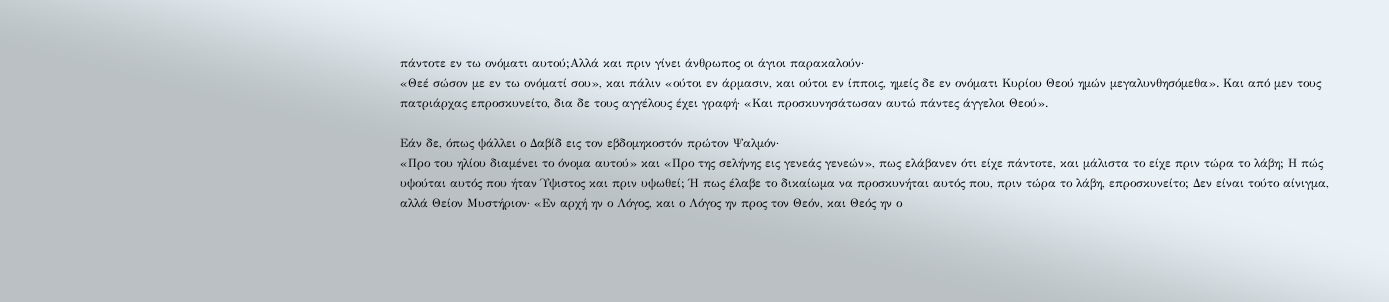πάντοτε εν τω ονόματι αυτού;Αλλά και πριν γίνει άνθρωπος οι άγιοι παρακαλούν·
«Θεέ σώσον με εν τω ονόματί σου», και πάλιν «ούτοι εν άρμασιν, και ούτοι εν ίπποις, ημείς δε εν ονόματι Κυρίου Θεού ημών μεγαλυνθησόμεθα». Και από μεν τους πατριάρχας επροσκυνείτο, δια δε τους αγγέλους έχει γραφή· «Και προσκυνησάτωσαν αυτώ πάντες άγγελοι Θεού».

Εάν δε, όπως ψάλλει ο Δαβίδ εις τον εβδομηκοστόν πρώτον Ψαλμόν·
«Προ του ηλίου διαμένει το όνομα αυτού» και «Προ της σελήνης εις γενεάς γενεών», πως ελάβανεν ότι είχε πάντοτε, και μάλιστα το είχε πριν τώρα το λάβη; Η πώς υψούται αυτός που ήταν Ύψιστος και πριν υψωθεί; Ή πως έλαβε το δικαίωμα να προσκυνήται αυτός που, πριν τώρα το λάβη, επροσκυνείτο; Δεν είναι τούτο αίνιγμα, αλλά Θείον Μυστήριον· «Εν αρχή ην ο Λόγος, και ο Λόγος ην προς τον Θεόν, και Θεός ην ο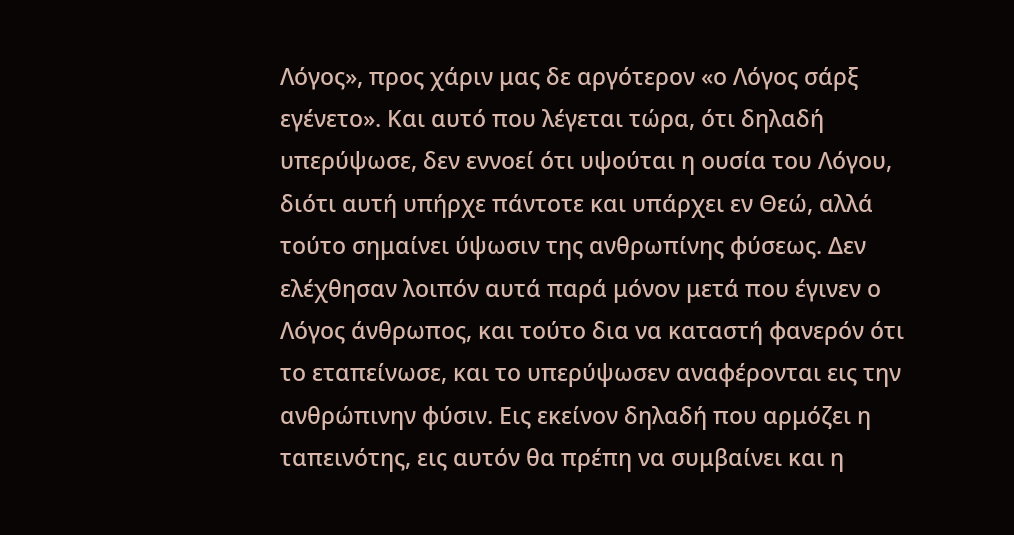Λόγος», προς χάριν μας δε αργότερον «ο Λόγος σάρξ εγένετο». Και αυτό που λέγεται τώρα, ότι δηλαδή υπερύψωσε, δεν εννοεί ότι υψούται η ουσία του Λόγου, διότι αυτή υπήρχε πάντοτε και υπάρχει εν Θεώ, αλλά τούτο σημαίνει ύψωσιν της ανθρωπίνης φύσεως. Δεν ελέχθησαν λοιπόν αυτά παρά μόνον μετά που έγινεν ο Λόγος άνθρωπος, και τούτο δια να καταστή φανερόν ότι το εταπείνωσε, και το υπερύψωσεν αναφέρονται εις την ανθρώπινην φύσιν. Εις εκείνον δηλαδή που αρμόζει η ταπεινότης, εις αυτόν θα πρέπη να συμβαίνει και η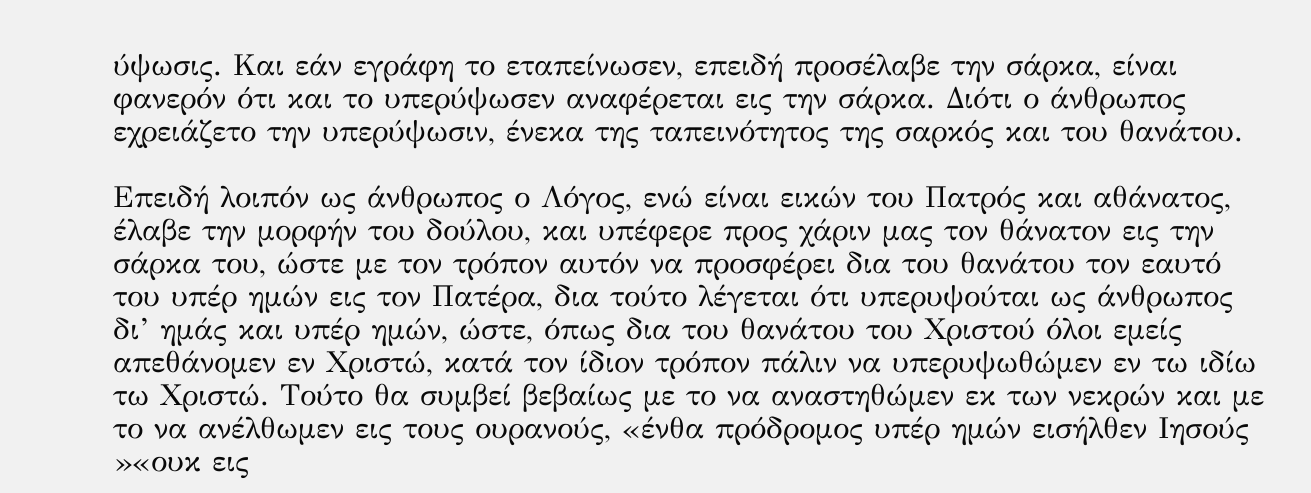ύψωσις. Και εάν εγράφη το εταπείνωσεν, επειδή προσέλαβε την σάρκα, είναι φανερόν ότι και το υπερύψωσεν αναφέρεται εις την σάρκα. Διότι ο άνθρωπος εχρειάζετο την υπερύψωσιν, ένεκα της ταπεινότητος της σαρκός και του θανάτου.

Επειδή λοιπόν ως άνθρωπος ο Λόγος, ενώ είναι εικών του Πατρός και αθάνατος, έλαβε την μορφήν του δούλου, και υπέφερε προς χάριν μας τον θάνατον εις την σάρκα του, ώστε με τον τρόπον αυτόν να προσφέρει δια του θανάτου τον εαυτό του υπέρ ημών εις τον Πατέρα, δια τούτο λέγεται ότι υπερυψούται ως άνθρωπος δι’ ημάς και υπέρ ημών, ώστε, όπως δια του θανάτου του Χριστού όλοι εμείς απεθάνομεν εν Χριστώ, κατά τον ίδιον τρόπον πάλιν να υπερυψωθώμεν εν τω ιδίω τω Χριστώ. Τούτο θα συμβεί βεβαίως με το να αναστηθώμεν εκ των νεκρών και με το να ανέλθωμεν εις τους ουρανούς, «ένθα πρόδρομος υπέρ ημών εισήλθεν Ιησούς
»«ουκ εις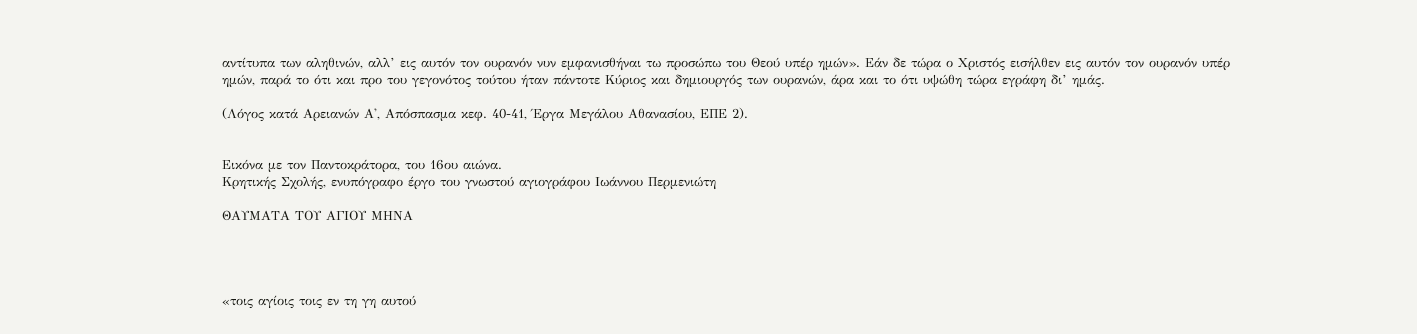αντίτυπα των αληθινών, αλλ’ εις αυτόν τον ουρανόν νυν εμφανισθήναι τω προσώπω του Θεού υπέρ ημών». Εάν δε τώρα ο Χριστός εισήλθεν εις αυτόν τον ουρανόν υπέρ ημών, παρά το ότι και προ του γεγονότος τούτου ήταν πάντοτε Κύριος και δημιουργός των ουρανών, άρα και το ότι υψώθη τώρα εγράφη δι’ ημάς.

(Λόγος κατά Αρειανών Α', Απόσπασμα κεφ. 40-41, Έργα Μεγάλου Αθανασίου, ΕΠΕ 2).


Εικόνα με τον Παντοκράτορα, του 16ου αιώνα.
Κρητικής Σχολής, ενυπόγραφο έργο του γνωστού αγιογράφου Ιωάννου Περμενιώτη

ΘΑΥΜΑΤΑ ΤΟΥ ΑΓΙΟΥ ΜΗΝΑ




«τοις αγίοις τοις εν τη γη αυτού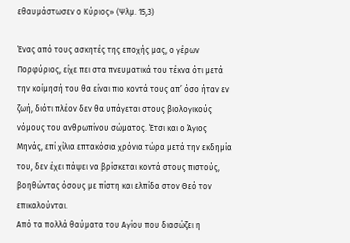εθαυμάστωσεν ο Κύριος» (Ψλμ. 15,3)

Ένας από τους ασκητές της εποχής μας, ο γέρων Πορφύριος, είχε πει στα πνευματικά του τέκνα ότι μετά την κοίμησή του θα είναι πιο κοντά τους απ’ όσο ήταν εν ζωή, διότι πλέον δεν θα υπάγεται στους βιολογικούς νόμους του ανθρωπίνου σώματος. Έτσι και ο Άγιος Μηνάς, επί χίλια επτακόσια χρόνια τώρα μετά την εκδημία του, δεν έχει πάψει να βρίσκεται κοντά στους πιστούς, βοηθώντας όσους με πίστη και ελπίδα στον Θεό τον επικαλούνται.
Από τα πολλά θαύματα του Αγίου που διασώζει η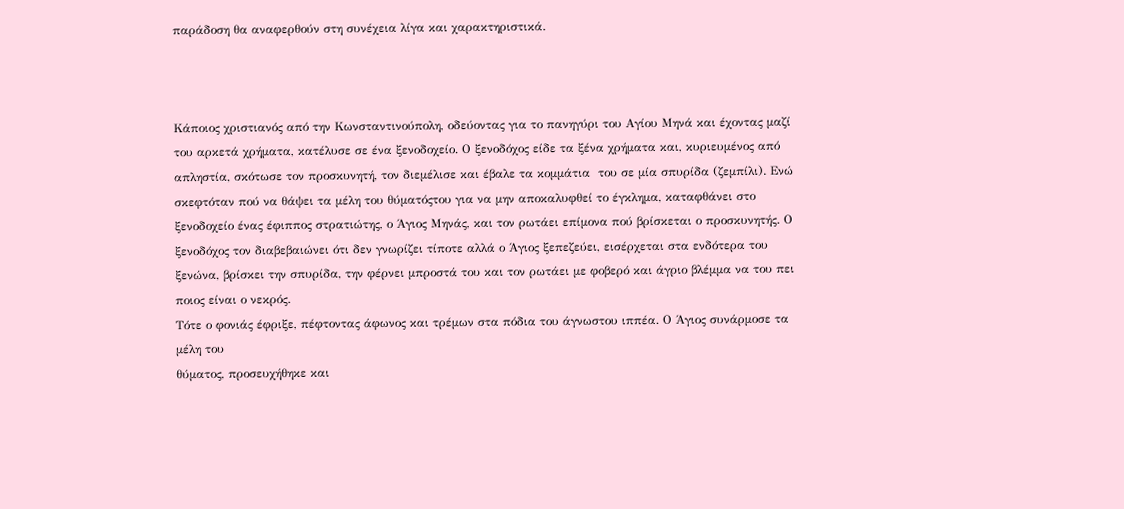παράδοση θα αναφερθούν στη συνέχεια λίγα και χαρακτηριστικά.



Κάποιος χριστιανός από την Κωνσταντινούπολη, οδεύοντας για το πανηγύρι του Αγίου Μηνά και έχοντας μαζί του αρκετά χρήματα, κατέλυσε σε ένα ξενοδοχείο. Ο ξενοδόχος είδε τα ξένα χρήματα και, κυριευμένος από απληστία, σκότωσε τον προσκυνητή, τον διεμέλισε και έβαλε τα κομμάτια  του σε μία σπυρίδα (ζεμπίλι). Ενώ σκεφτόταν πού να θάψει τα μέλη του θύματόςτου για να μην αποκαλυφθεί το έγκλημα, καταφθάνει στο ξενοδοχείο ένας έφιππος στρατιώτης, ο Άγιος Μηνάς, και τον ρωτάει επίμονα πού βρίσκεται ο προσκυνητής. Ο ξενοδόχος τον διαβεβαιώνει ότι δεν γνωρίζει τίποτε αλλά ο Άγιος ξεπεζεύει, εισέρχεται στα ενδότερα του ξενώνα, βρίσκει την σπυρίδα, την φέρνει μπροστά του και τον ρωτάει με φοβερό και άγριο βλέμμα να του πει ποιος είναι ο νεκρός.
Τότε ο φονιάς έφριξε, πέφτοντας άφωνος και τρέμων στα πόδια του άγνωστου ιππέα. Ο Άγιος συνάρμοσε τα μέλη του
θύματος, προσευχήθηκε και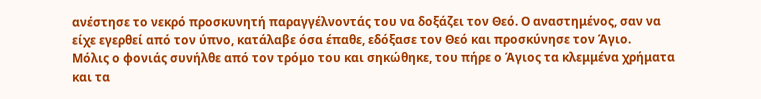ανέστησε το νεκρό προσκυνητή παραγγέλνοντάς του να δοξάζει τον Θεό. Ο αναστημένος, σαν να είχε εγερθεί από τον ύπνο, κατάλαβε όσα έπαθε, εδόξασε τον Θεό και προσκύνησε τον Άγιο.
Μόλις ο φονιάς συνήλθε από τον τρόμο του και σηκώθηκε, του πήρε ο Άγιος τα κλεμμένα χρήματα και τα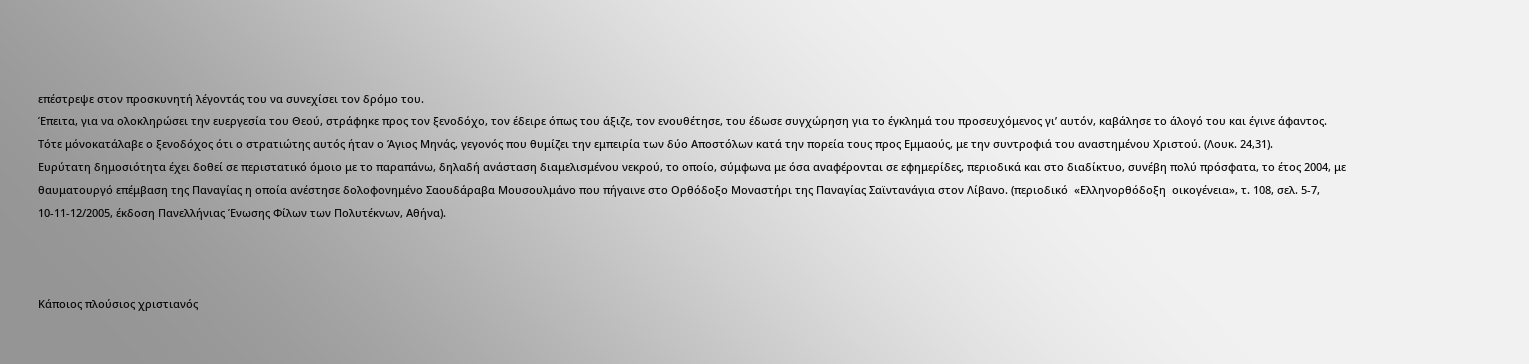επέστρεψε στον προσκυνητή λέγοντάς του να συνεχίσει τον δρόμο του.
Έπειτα, για να ολοκληρώσει την ευεργεσία του Θεού, στράφηκε προς τον ξενοδόχο, τον έδειρε όπως του άξιζε, τον ενουθέτησε, του έδωσε συγχώρηση για το έγκλημά του προσευχόμενος γι’ αυτόν, καβάλησε το άλογό του και έγινε άφαντος. Τότε μόνοκατάλαβε ο ξενοδόχος ότι ο στρατιώτης αυτός ήταν ο Άγιος Μηνάς, γεγονός που θυμίζει την εμπειρία των δύο Αποστόλων κατά την πορεία τους προς Εμμαούς, με την συντροφιά του αναστημένου Χριστού. (Λουκ. 24,31).
Ευρύτατη δημοσιότητα έχει δοθεί σε περιστατικό όμοιο με το παραπάνω, δηλαδή ανάσταση διαμελισμένου νεκρού, το οποίο, σύμφωνα με όσα αναφέρονται σε εφημερίδες, περιοδικά και στο διαδίκτυο, συνέβη πολύ πρόσφατα, το έτος 2004, με θαυματουργό επέμβαση της Παναγίας η οποία ανέστησε δολοφονημένο Σαουδάραβα Μουσουλμάνο που πήγαινε στο Ορθόδοξο Μοναστήρι της Παναγίας Σαϊντανάγια στον Λίβανο. (περιοδικό  «Ελληνορθόδοξη  οικογένεια», τ. 108, σελ. 5-7, 10-11-12/2005, έκδοση Πανελλήνιας Ένωσης Φίλων των Πολυτέκνων, Αθήνα).



Κάποιος πλούσιος χριστιανός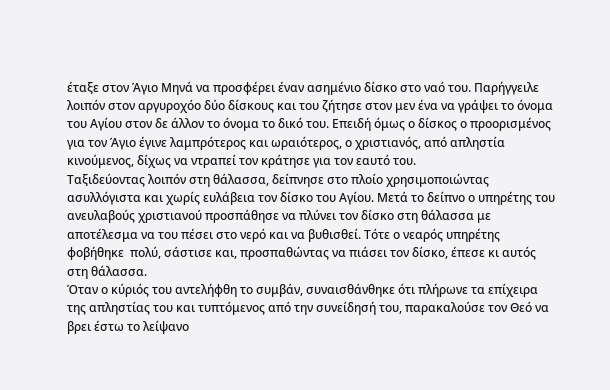έταξε στον Άγιο Μηνά να προσφέρει έναν ασημένιο δίσκο στο ναό του. Παρήγγειλε λοιπόν στον αργυροχόο δύο δίσκους και του ζήτησε στον μεν ένα να γράψει το όνομα του Αγίου στον δε άλλον το όνομα το δικό του. Επειδή όμως ο δίσκος ο προορισμένος για τον Άγιο έγινε λαμπρότερος και ωραιότερος, ο χριστιανός, από απληστία κινούμενος, δίχως να ντραπεί τον κράτησε για τον εαυτό του.
Ταξιδεύοντας λοιπόν στη θάλασσα, δείπνησε στο πλοίο χρησιμοποιώντας ασυλλόγιστα και χωρίς ευλάβεια τον δίσκο του Αγίου. Μετά το δείπνο ο υπηρέτης του ανευλαβούς χριστιανού προσπάθησε να πλύνει τον δίσκο στη θάλασσα με αποτέλεσμα να του πέσει στο νερό και να βυθισθεί. Τότε ο νεαρός υπηρέτης φοβήθηκε  πολύ, σάστισε και, προσπαθώντας να πιάσει τον δίσκο, έπεσε κι αυτός στη θάλασσα.
Όταν ο κύριός του αντελήφθη το συμβάν, συναισθάνθηκε ότι πλήρωνε τα επίχειρα της απληστίας του και τυπτόμενος από την συνείδησή του, παρακαλούσε τον Θεό να βρει έστω το λείψανο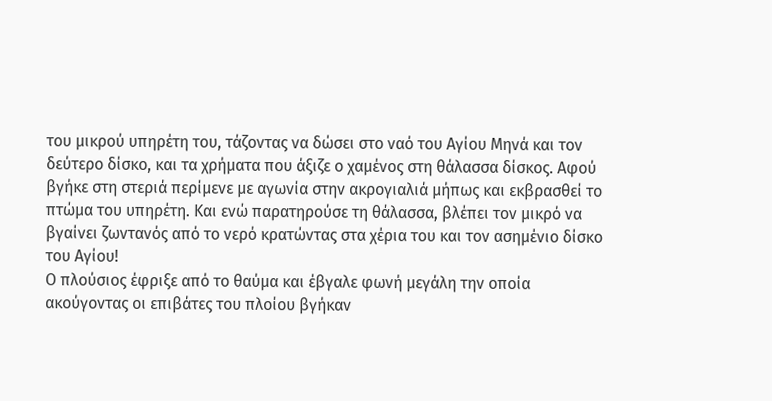του μικρού υπηρέτη του, τάζοντας να δώσει στο ναό του Αγίου Μηνά και τον δεύτερο δίσκο, και τα χρήματα που άξιζε ο χαμένος στη θάλασσα δίσκος. Αφού βγήκε στη στεριά περίμενε με αγωνία στην ακρογιαλιά μήπως και εκβρασθεί το πτώμα του υπηρέτη. Και ενώ παρατηρούσε τη θάλασσα, βλέπει τον μικρό να βγαίνει ζωντανός από το νερό κρατώντας στα χέρια του και τον ασημένιο δίσκο του Αγίου!
Ο πλούσιος έφριξε από το θαύμα και έβγαλε φωνή μεγάλη την οποία ακούγοντας οι επιβάτες του πλοίου βγήκαν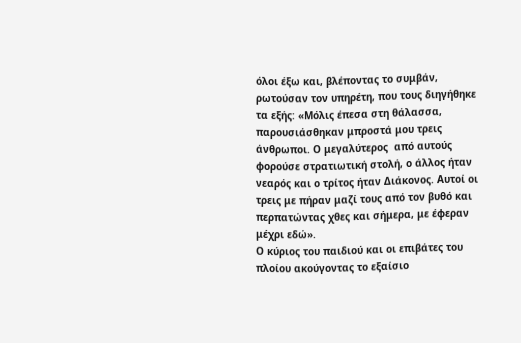όλοι έξω και, βλέποντας το συμβάν, ρωτούσαν τον υπηρέτη, που τους διηγήθηκε τα εξής: «Μόλις έπεσα στη θάλασσα, παρουσιάσθηκαν μπροστά μου τρεις άνθρωποι. Ο μεγαλύτερος  από αυτούς φορούσε στρατιωτική στολή, ο άλλος ήταν νεαρός και ο τρίτος ήταν Διάκονος. Αυτοί οι τρεις με πήραν μαζί τους από τον βυθό και  περπατώντας χθες και σήμερα, με έφεραν μέχρι εδώ».
Ο κύριος του παιδιού και οι επιβάτες του πλοίου ακούγοντας το εξαίσιο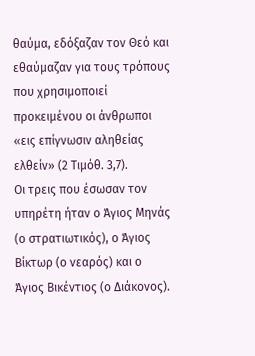θαύμα, εδόξαζαν τον Θεό και εθαύμαζαν για τους τρόπους που χρησιμοποιεί προκειμένου οι άνθρωποι  «εις επίγνωσιν αληθείας ελθείν» (2 Τιμόθ. 3,7).
Οι τρεις που έσωσαν τον υπηρέτη ήταν ο Άγιος Μηνάς (ο στρατιωτικός), ο Άγιος Βίκτωρ (ο νεαρός) και ο Άγιος Βικέντιος (ο Διάκονος).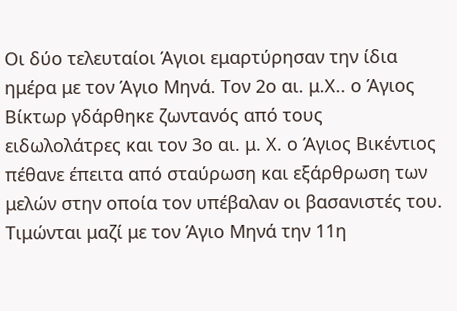Οι δύο τελευταίοι Άγιοι εμαρτύρησαν την ίδια ημέρα με τον Άγιο Μηνά. Τον 2ο αι. μ.Χ.. ο Άγιος Βίκτωρ γδάρθηκε ζωντανός από τους ειδωλολάτρες και τον 3ο αι. μ. Χ. ο Άγιος Βικέντιος πέθανε έπειτα από σταύρωση και εξάρθρωση των μελών στην οποία τον υπέβαλαν οι βασανιστές του. Τιμώνται μαζί με τον Άγιο Μηνά την 11η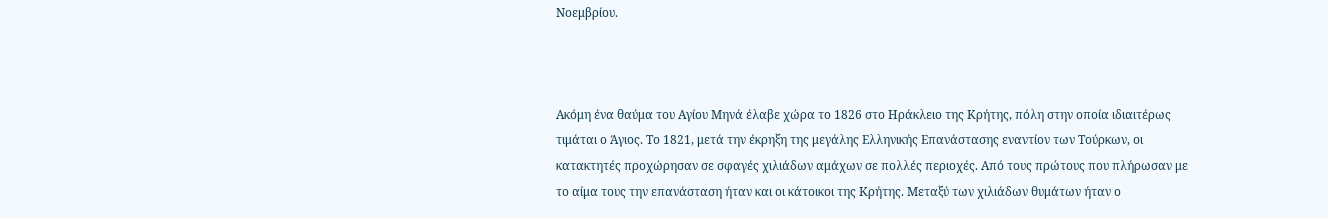Νοεμβρίου.



Ακόμη ένα θαύμα του Αγίου Μηνά έλαβε χώρα το 1826 στο Ηράκλειο της Κρήτης, πόλη στην οποία ιδιαιτέρως τιμάται ο Άγιος. Το 1821, μετά την έκρηξη της μεγάλης Ελληνικής Επανάστασης εναντίον των Τούρκων, οι κατακτητές προχώρησαν σε σφαγές χιλιάδων αμάχων σε πολλές περιοχές. Από τους πρώτους που πλήρωσαν με το αίμα τους την επανάσταση ήταν και οι κάτοικοι της Κρήτης. Μεταξύ των χιλιάδων θυμάτων ήταν ο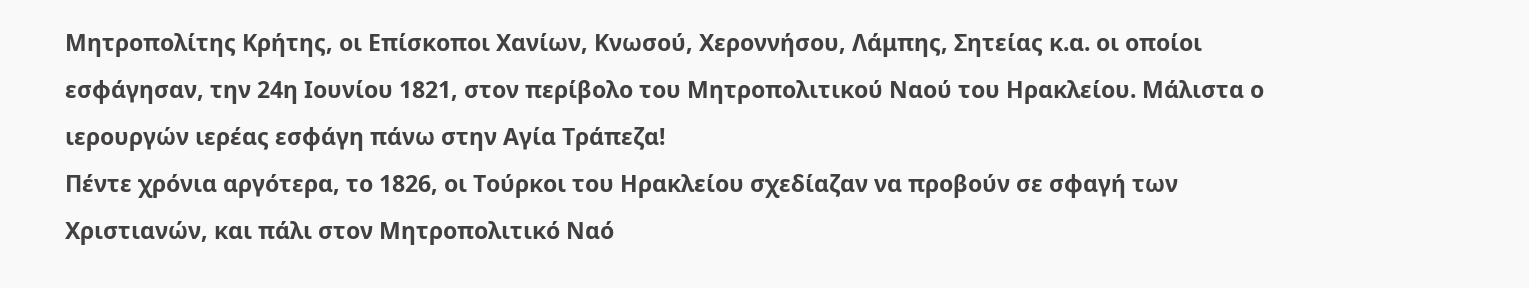Μητροπολίτης Κρήτης, οι Επίσκοποι Χανίων, Κνωσού, Χεροννήσου, Λάμπης, Σητείας κ.α. οι οποίοι εσφάγησαν, την 24η Ιουνίου 1821, στον περίβολο του Μητροπολιτικού Ναού του Ηρακλείου. Μάλιστα ο ιερουργών ιερέας εσφάγη πάνω στην Αγία Τράπεζα!
Πέντε χρόνια αργότερα, το 1826, οι Τούρκοι του Ηρακλείου σχεδίαζαν να προβούν σε σφαγή των Χριστιανών, και πάλι στον Μητροπολιτικό Ναό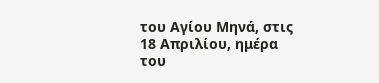του Αγίου Μηνά, στις 18 Απριλίου, ημέρα του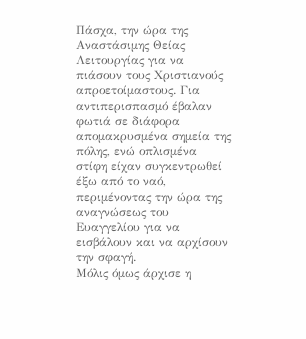Πάσχα, την ώρα της Αναστάσιμης Θείας Λειτουργίας για να πιάσουν τους Χριστιανούς απροετοίμαστους. Για αντιπερισπασμό έβαλαν φωτιά σε διάφορα  απομακρυσμένα σημεία της πόλης, ενώ οπλισμένα στίφη είχαν συγκεντρωθεί έξω από το ναό, περιμένοντας την ώρα της αναγνώσεως του Ευαγγελίου για να εισβάλουν και να αρχίσουν την σφαγή.
Μόλις όμως άρχισε η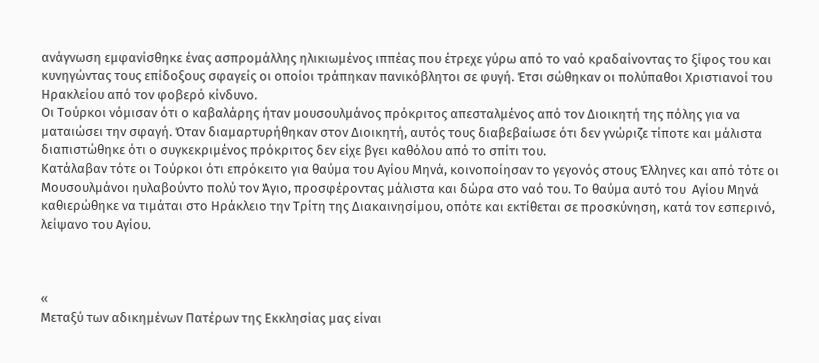ανάγνωση εμφανίσθηκε ένας ασπρομάλλης ηλικιωμένος ιππέας που έτρεχε γύρω από το ναό κραδαίνοντας το ξίφος του και κυνηγώντας τους επίδοξους σφαγείς οι οποίοι τράπηκαν πανικόβλητοι σε φυγή. Έτσι σώθηκαν οι πολύπαθοι Χριστιανοί του Ηρακλείου από τον φοβερό κίνδυνο.
Οι Τούρκοι νόμισαν ότι ο καβαλάρης ήταν μουσουλμάνος πρόκριτος απεσταλμένος από τον Διοικητή της πόλης για να ματαιώσει την σφαγή. Όταν διαμαρτυρήθηκαν στον Διοικητή, αυτός τους διαβεβαίωσε ότι δεν γνώριζε τίποτε και μάλιστα διαπιστώθηκε ότι ο συγκεκριμένος πρόκριτος δεν είχε βγει καθόλου από το σπίτι του.
Κατάλαβαν τότε οι Τούρκοι ότι επρόκειτο για θαύμα του Αγίου Μηνά, κοινοποίησαν το γεγονός στους Έλληνες και από τότε οι Mουσουλμάνοι ηυλαβούντο πολύ τον Άγιο, προσφέροντας μάλιστα και δώρα στο ναό του. Το θαύμα αυτό του  Αγίου Μηνά καθιερώθηκε να τιμάται στο Ηράκλειο την Τρίτη της Διακαινησίμου, οπότε και εκτίθεται σε προσκύνηση, κατά τον εσπερινό, λείψανο του Αγίου.



«
Μεταξύ των αδικημένων Πατέρων της Εκκλησίας μας είναι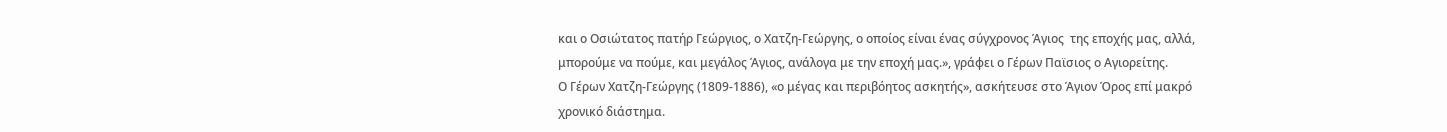και ο Οσιώτατος πατήρ Γεώργιος, ο Χατζη-Γεώργης, ο οποίος είναι ένας σύγχρονος Άγιος  της εποχής μας, αλλά, μπορούμε να πούμε, και μεγάλος Άγιος, ανάλογα με την εποχή μας.», γράφει ο Γέρων Παϊσιος ο Αγιορείτης.
Ο Γέρων Χατζη-Γεώργης (1809-1886), «ο μέγας και περιβόητος ασκητής», ασκήτευσε στο Άγιον Όρος επί μακρό χρονικό διάστημα.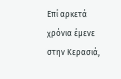Επί αρκετά χρόνια έμενε στην Κερασιά,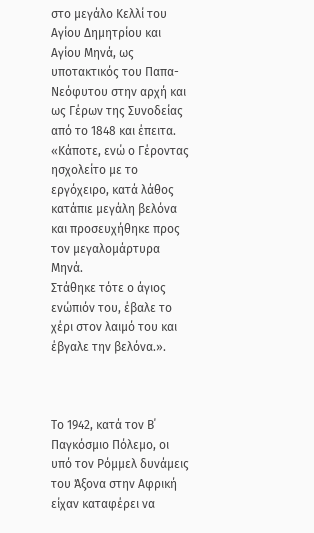στο μεγάλο Κελλί του Αγίου Δημητρίου και Αγίου Μηνά, ως υποτακτικός του Παπα-Νεόφυτου στην αρχή και ως Γέρων της Συνοδείας από το 1848 και έπειτα. «Κάποτε, ενώ ο Γέροντας ησχολείτο με το εργόχειρο, κατά λάθος κατάπιε μεγάλη βελόνα και προσευχήθηκε προς τον μεγαλομάρτυρα Μηνά.
Στάθηκε τότε ο άγιος ενώπιόν του, έβαλε το χέρι στον λαιμό του και έβγαλε την βελόνα.».



Το 1942, κατά τον Β΄ Παγκόσμιο Πόλεμο, οι υπό τον Ρόμμελ δυνάμεις του Άξονα στην Αφρική είχαν καταφέρει να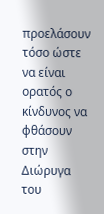προελάσουν τόσο ώστε να είναι ορατός ο κίνδυνος να φθάσουν στην Διώρυγα του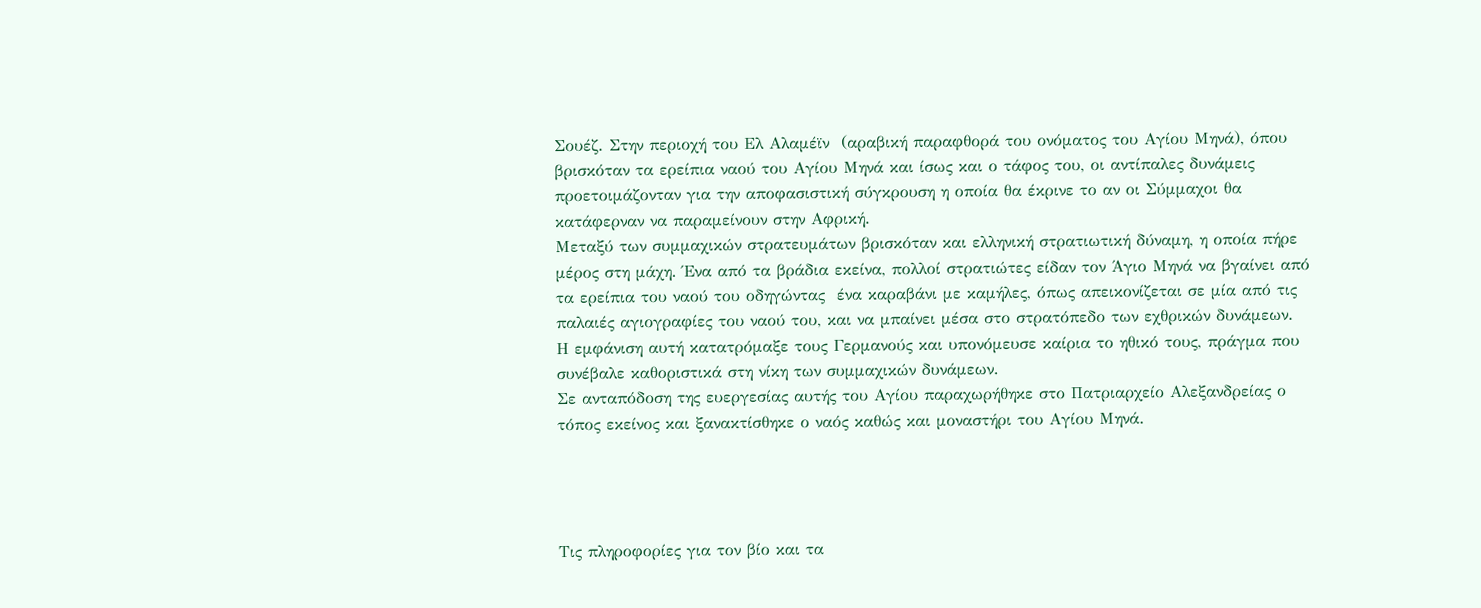Σουέζ. Στην περιοχή του Ελ Αλαμέϊν  (αραβική παραφθορά του ονόματος του Αγίου Μηνά), όπου βρισκόταν τα ερείπια ναού του Αγίου Μηνά και ίσως και ο τάφος του, οι αντίπαλες δυνάμεις προετοιμάζονταν για την αποφασιστική σύγκρουση η οποία θα έκρινε το αν οι Σύμμαχοι θα κατάφερναν να παραμείνουν στην Αφρική.
Μεταξύ των συμμαχικών στρατευμάτων βρισκόταν και ελληνική στρατιωτική δύναμη, η οποία πήρε μέρος στη μάχη. Ένα από τα βράδια εκείνα, πολλοί στρατιώτες είδαν τον Άγιο Μηνά να βγαίνει από τα ερείπια του ναού του οδηγώντας  ένα καραβάνι με καμήλες, όπως απεικονίζεται σε μία από τις παλαιές αγιογραφίες του ναού του, και να μπαίνει μέσα στο στρατόπεδο των εχθρικών δυνάμεων.
Η εμφάνιση αυτή κατατρόμαξε τους Γερμανούς και υπονόμευσε καίρια το ηθικό τους, πράγμα που συνέβαλε καθοριστικά στη νίκη των συμμαχικών δυνάμεων.
Σε ανταπόδοση της ευεργεσίας αυτής του Αγίου παραχωρήθηκε στο Πατριαρχείο Αλεξανδρείας ο τόπος εκείνος και ξανακτίσθηκε ο ναός καθώς και μοναστήρι του Αγίου Μηνά.




Τις πληροφορίες για τον βίο και τα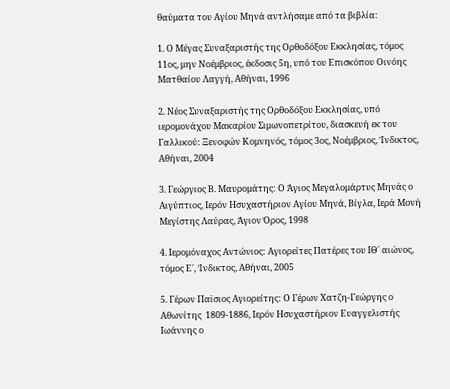θαύματα του Αγίου Μηνά αντλήσαμε από τα βιβλία:

1. Ο Μέγας Συναξαριστής της Ορθοδόξου Εκκλησίας, τόμος 11ος, μην Νοέμβριος, έκδοσις 5η, υπό του Επισκόπου Οινόης Ματθαίου Λαγγή, Αθήναι, 1996

2. Νέος Συναξαριστής της Ορθοδόξου Εκκλησίας, υπό ιερομονάχου Μακαρίου Σιμωνοπετρίτου, διασκευή εκ του Γαλλικού: Ξενοφών Κομνηνός, τόμος 3ος, Νοέμβριος, Ίνδικτος, Αθήναι, 2004

3. Γεώργιος Β. Μαυρομάτης: Ο Άγιος Μεγαλομάρτυς Μηνάς ο Αιγύπτιος, Ιερόν Ησυχαστήριον Αγίου Μηνά, Βίγλα, Ιερά Μονή Μεγίστης Λαύρας, Άγιον Όρος, 1998

4. Ιερομόναχος Αντώνιος: Αγιορείτες Πατέρες του ΙΘ΄ αιώνος, τόμος Ε΄, Ίνδικτος, Αθήναι, 2005

5. Γέρων Παϊσιος Αγιορείτης: Ο Γέρων Χατζη-Γεώργης ο Αθωνίτης  1809-1886, Ιερόν Ησυχαστήριον Ευαγγελιστής Ιωάννης ο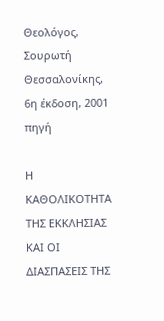Θεολόγος, Σουρωτή Θεσσαλονίκης, 6η έκδοση, 2001
πηγή

Η ΚΑΘΟΛΙΚΟΤΗΤΑ ΤΗΣ ΕΚΚΛΗΣΙΑΣ ΚΑΙ ΟΙ ΔΙΑΣΠΑΣΕΙΣ ΤΗΣ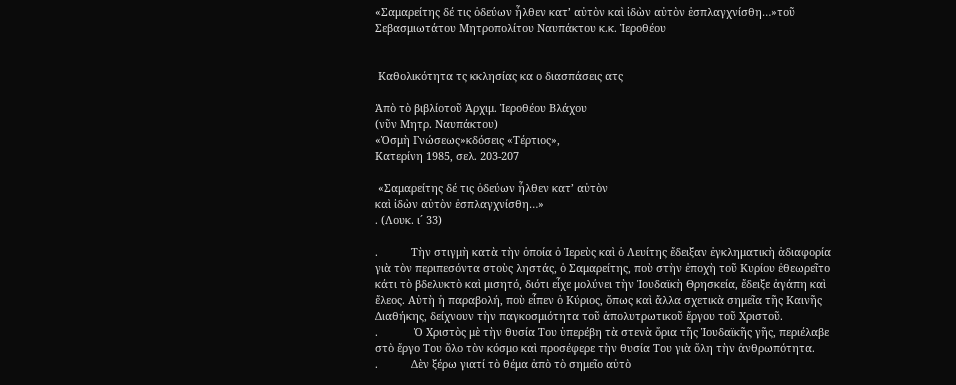«Σαμαρείτης δέ τις ὁδεύων ἦλθεν κατ’ αὐτὸν καὶ ἰδὼν αὐτὸν ἐσπλαγχνίσθη…»τοῦ Σεβασμιωτάτου Μητροπολίτου Ναυπάκτου κ.κ. Ἱεροθέου


 Καθολικότητα τς κκλησίας κα ο διασπάσεις ατς

Ἀπὸ τὸ βιβλίοτοῦ Ἀρχιμ. Ἱεροθέου Βλάχου
(νῦν Μητρ. Ναυπάκτου)
«Ὀσμὴ Γνώσεως»κδόσεις «Τέρτιος»,
Κατερίνη 1985, σελ. 203-207

 «Σαμαρείτης δέ τις ὁδεύων ἦλθεν κατ’ αὐτὸν
καὶ ἰδὼν αὐτὸν ἐσπλαγχνίσθη…»
. (Λουκ. ι´ 33)

.           Τὴν στιγμὴ κατὰ τὴν ὁποία ὁ Ἱερεὺς καὶ ὁ Λευίτης ἔδειξαν ἐγκληματικὴ ἀδιαφορία γιὰ τὸν περιπεσόντα στοὺς ληστάς, ὁ Σαμαρείτης, ποὺ στὴν ἐποχὴ τοῦ Κυρίου ἐθεωρεῖτο κάτι τὸ βδελυκτὸ καὶ μισητό, διότι εἶχε μολύνει τὴν Ἰουδαϊκὴ Θρησκεία, ἔδειξε ἀγάπη καὶ ἔλεος. Αὐτὴ ἡ παραβολή, ποὺ εἶπεν ὁ Κύριος, ὅπως καὶ ἄλλα σχετικὰ σημεῖα τῆς Καινῆς Διαθήκης, δείχνουν τὴν παγκοσμιότητα τοῦ ἀπολυτρωτικοῦ ἔργου τοῦ Χριστοῦ.
.            Ὁ Χριστὸς μὲ τὴν θυσία Του ὑπερέβη τὰ στενὰ ὅρια τῆς Ἰουδαϊκῆς γῆς, περιέλαβε στὸ ἔργο Του ὅλο τὸν κόσμο καὶ προσέφερε τὴν θυσία Του γιὰ ὅλη τὴν ἀνθρωπότητα.
.           Δὲν ξέρω γιατί τὸ θέμα ἀπὸ τὸ σημεῖο αὐτὸ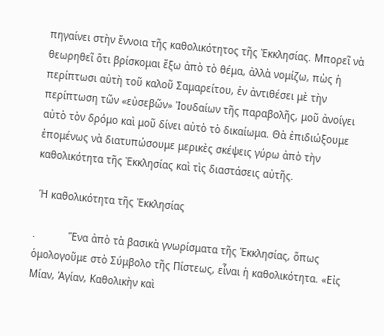πηγαίνει στὴν ἔννοια τῆς καθολικότητος τῆς Ἐκκλησίας. Μπορεῖ νὰ θεωρηθεῖ ὅτι βρίσκομαι ἔξω ἀπὸ τὸ θέμα, ἀλλὰ νομίζω, πὼς ἡ περίπτωσι αὐτὴ τοῦ καλοῦ Σαμαρείτου, ἐν ἀντιθέσει μὲ τὴν περίπτωση τῶν «εὐσεβῶν» Ἰουδαίων τῆς παραβολῆς, μοῦ ἀνοίγει αὐτὸ τὸν δρόμο καὶ μοῦ δίνει αὐτὸ τὸ δικαίωμα. Θὰ ἐπιδιώξουμε ἑπομένως νὰ διατυπώσουμε μερικὲς σκέψεις γύρω ἀπὸ τὴν καθολικότητα τῆς Ἐκκλησίας καὶ τὶς διαστάσεις αὐτῆς.

 Ἡ καθολικότητα τῆς Ἐκκλησίας

.           Ἕνα ἀπὸ τὰ βασικὰ γνωρίσματα τῆς Ἐκκλησίας, ὅπως ὁμολογοῦμε στὸ Σύμβολο τῆς Πίστεως, εἶναι ἡ καθολικότητα. «Εἰς Μίαν, Ἁγίαν, Καθολικὴν καὶ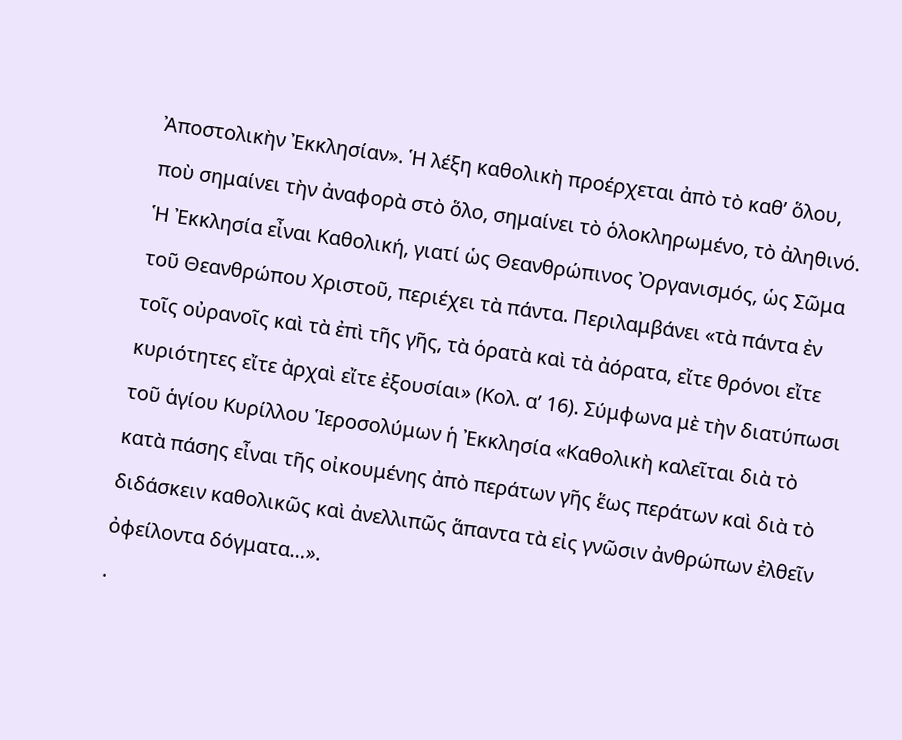Ἀποστολικὴν Ἐκκλησίαν». Ἡ λέξη καθολικὴ προέρχεται ἀπὸ τὸ καθ’ ὅλου, ποὺ σημαίνει τὴν ἀναφορὰ στὸ ὅλο, σημαίνει τὸ ὁλοκληρωμένο, τὸ ἀληθινό. Ἡ Ἐκκλησία εἶναι Καθολική, γιατί ὡς Θεανθρώπινος Ὀργανισμός, ὡς Σῶμα τοῦ Θεανθρώπου Χριστοῦ, περιέχει τὰ πάντα. Περιλαμβάνει «τὰ πάντα ἐν τοῖς οὐρανοῖς καὶ τὰ ἐπὶ τῆς γῆς, τὰ ὁρατὰ καὶ τὰ ἀόρατα, εἴτε θρόνοι εἴτε κυριότητες εἴτε ἀρχαὶ εἴτε ἐξουσίαι» (Κολ. α’ 16). Σύμφωνα μὲ τὴν διατύπωσι τοῦ ἁγίου Κυρίλλου Ἱεροσολύμων ἡ Ἐκκλησία «Καθολικὴ καλεῖται διὰ τὸ κατὰ πάσης εἶναι τῆς οἰκουμένης ἀπὸ περάτων γῆς ἕως περάτων καὶ διὰ τὸ διδάσκειν καθολικῶς καὶ ἀνελλιπῶς ἅπαντα τὰ εἰς γνῶσιν ἀνθρώπων ἐλθεῖν ὀφείλοντα δόγματα…».
.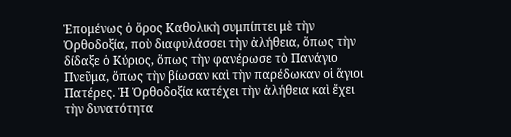Ἑπομένως ὁ ὅρος Καθολικὴ συμπίπτει μὲ τὴν Ὀρθοδοξία, ποὺ διαφυλάσσει τὴν ἀλήθεια, ὅπως τὴν δίδαξε ὁ Κύριος, ὅπως τὴν φανέρωσε τὸ Πανάγιο Πνεῦμα, ὅπως τὴν βίωσαν καὶ τὴν παρέδωκαν οἱ ἅγιοι Πατέρες. Ἡ Ὀρθοδοξία κατέχει τὴν ἀλήθεια καὶ ἔχει τὴν δυνατότητα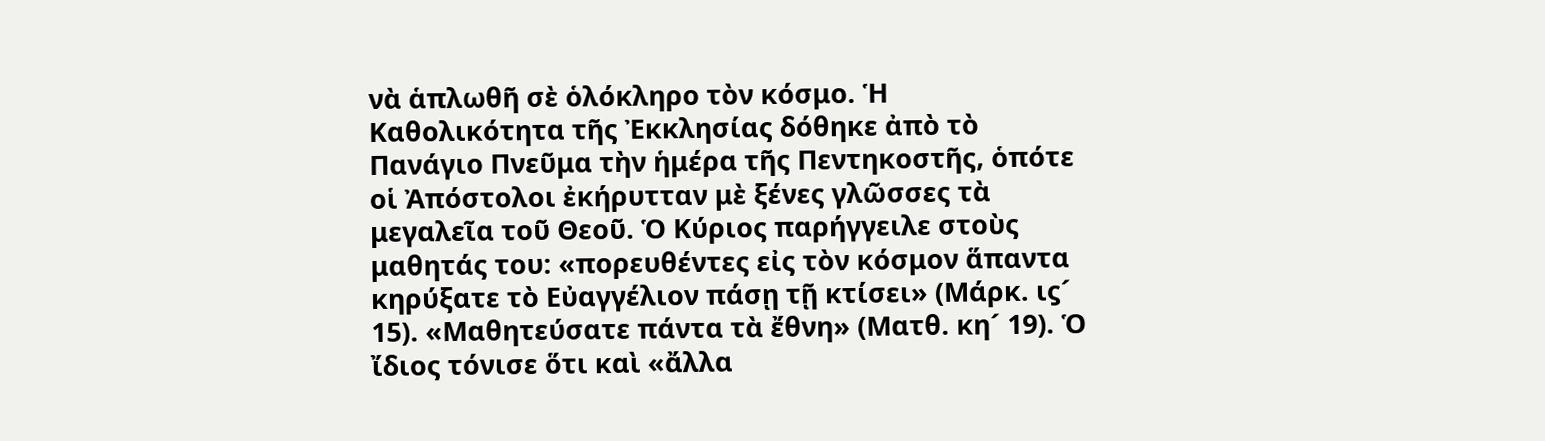νὰ ἁπλωθῆ σὲ ὁλόκληρο τὸν κόσμο. Ἡ Καθολικότητα τῆς Ἐκκλησίας δόθηκε ἀπὸ τὸ Πανάγιο Πνεῦμα τὴν ἡμέρα τῆς Πεντηκοστῆς, ὁπότε οἱ Ἀπόστολοι ἐκήρυτταν μὲ ξένες γλῶσσες τὰ μεγαλεῖα τοῦ Θεοῦ. Ὁ Κύριος παρήγγειλε στοὺς μαθητάς του: «πορευθέντες εἰς τὸν κόσμον ἅπαντα κηρύξατε τὸ Εὐαγγέλιον πάσῃ τῇ κτίσει» (Μάρκ. ιϛ´ 15). «Μαθητεύσατε πάντα τὰ ἔθνη» (Ματθ. κη´ 19). Ὁ ἴδιος τόνισε ὅτι καὶ «ἄλλα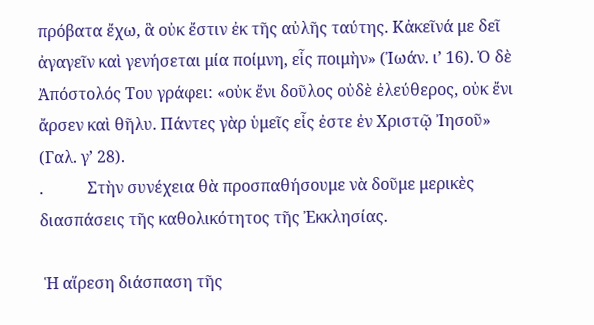πρόβατα ἔχω, ἃ οὐκ ἔστιν ἐκ τῆς αὐλῆς ταύτης. Κἀκεῖνά με δεῖ ἀγαγεῖν καὶ γενήσεται μία ποίμνη, εἷς ποιμὴν» (Ἰωάν. ι’ 16). Ὁ δὲ Ἀπόστολός Του γράφει: «οὐκ ἔνι δοῦλος οὐδὲ ἐλεύθερος, οὐκ ἔνι ἄρσεν καὶ θῆλυ. Πάντες γὰρ ὑμεῖς εἷς ἐστε ἐν Χριστῷ Ἰησοῦ» (Γαλ. γ’ 28).
.           Στὴν συνέχεια θὰ προσπαθήσουμε νὰ δοῦμε μερικὲς διασπάσεις τῆς καθολικότητος τῆς Ἐκκλησίας.

 Ἡ αἵρεση διάσπαση τῆς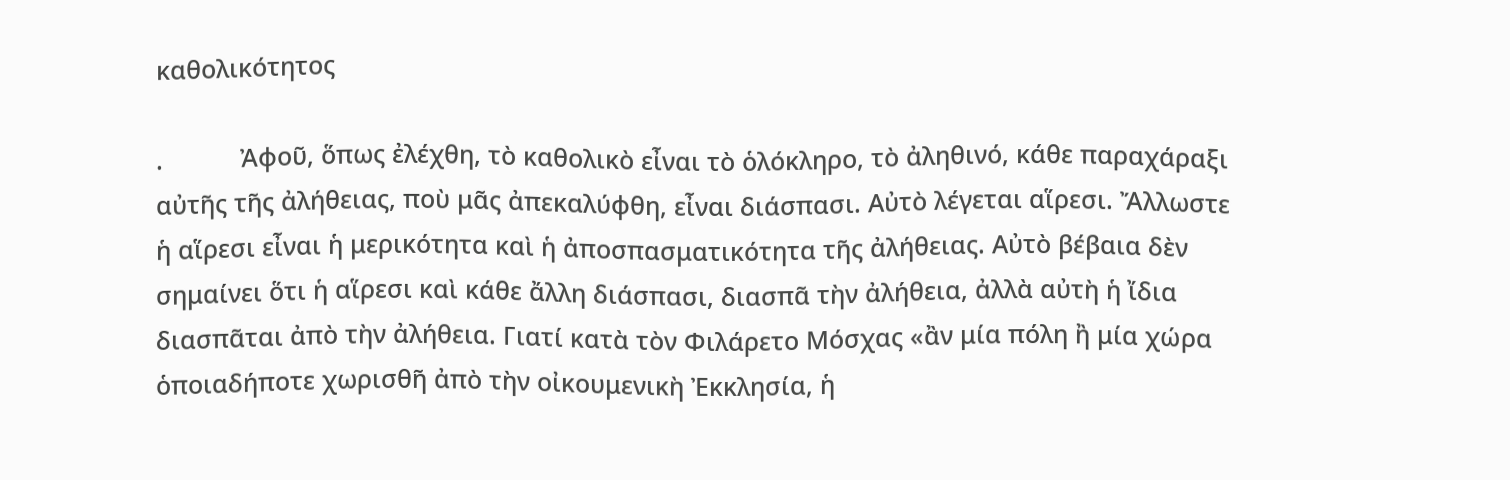καθολικότητος

.           Ἀφοῦ, ὅπως ἐλέχθη, τὸ καθολικὸ εἶναι τὸ ὁλόκληρο, τὸ ἀληθινό, κάθε παραχάραξι αὐτῆς τῆς ἀλήθειας, ποὺ μᾶς ἀπεκαλύφθη, εἶναι διάσπασι. Αὐτὸ λέγεται αἵρεσι. Ἄλλωστε ἡ αἵρεσι εἶναι ἡ μερικότητα καὶ ἡ ἀποσπασματικότητα τῆς ἀλήθειας. Αὐτὸ βέβαια δὲν σημαίνει ὅτι ἡ αἵρεσι καὶ κάθε ἄλλη διάσπασι, διασπᾶ τὴν ἀλήθεια, ἀλλὰ αὐτὴ ἡ ἴδια διασπᾶται ἀπὸ τὴν ἀλήθεια. Γιατί κατὰ τὸν Φιλάρετο Μόσχας «ἂν μία πόλη ἢ μία χώρα ὁποιαδήποτε χωρισθῆ ἀπὸ τὴν οἰκουμενικὴ Ἐκκλησία, ἡ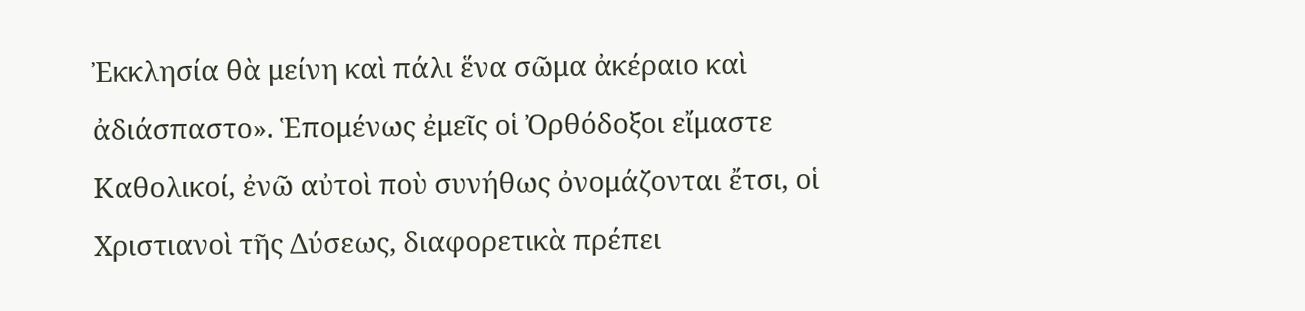Ἐκκλησία θὰ μείνη καὶ πάλι ἕνα σῶμα ἀκέραιο καὶ ἀδιάσπαστο». Ἑπομένως ἐμεῖς οἱ Ὀρθόδοξοι εἴμαστε Καθολικοί, ἐνῶ αὐτοὶ ποὺ συνήθως ὀνομάζονται ἔτσι, οἱ Χριστιανοὶ τῆς Δύσεως, διαφορετικὰ πρέπει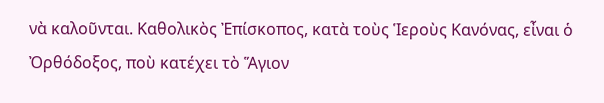νὰ καλοῦνται. Καθολικὸς Ἐπίσκοπος, κατὰ τοὺς Ἱεροὺς Κανόνας, εἶναι ὁ Ὀρθόδοξος, ποὺ κατέχει τὸ Ἅγιον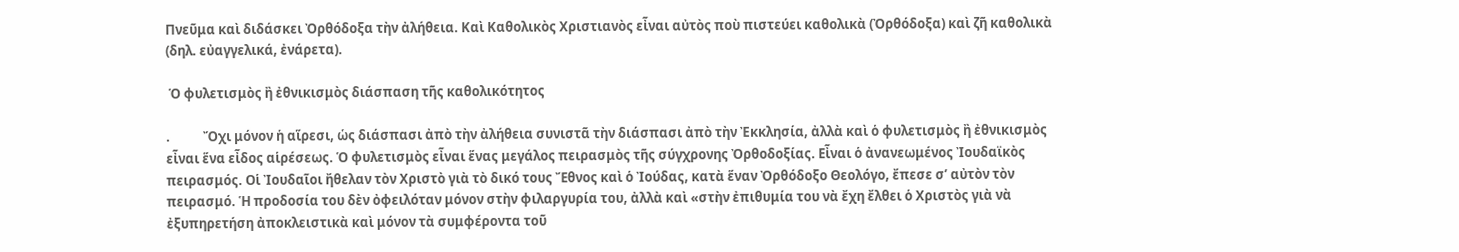Πνεῦμα καὶ διδάσκει Ὀρθόδοξα τὴν ἀλήθεια. Καὶ Καθολικὸς Χριστιανὸς εἶναι αὐτὸς ποὺ πιστεύει καθολικὰ (Ὀρθόδοξα) καὶ ζῆ καθολικὰ (δηλ. εὐαγγελικά, ἐνάρετα).

 Ὁ φυλετισμὸς ἢ ἐθνικισμὸς διάσπαση τῆς καθολικότητος

.           Ὄχι μόνον ἡ αἵρεσι, ὡς διάσπασι ἀπὸ τὴν ἀλήθεια συνιστᾶ τὴν διάσπασι ἀπὸ τὴν Ἐκκλησία, ἀλλὰ καὶ ὁ φυλετισμὸς ἢ ἐθνικισμὸς εἶναι ἕνα εἶδος αἱρέσεως. Ὁ φυλετισμὸς εἶναι ἕνας μεγάλος πειρασμὸς τῆς σύγχρονης Ὀρθοδοξίας. Εἶναι ὁ ἀνανεωμένος Ἰουδαϊκὸς πειρασμός. Οἱ Ἰουδαῖοι ἤθελαν τὸν Χριστὸ γιὰ τὸ δικό τους Ἔθνος καὶ ὁ Ἰούδας, κατὰ ἕναν Ὀρθόδοξο Θεολόγο, ἔπεσε σ’ αὐτὸν τὸν πειρασμό. Ἡ προδοσία του δὲν ὀφειλόταν μόνον στὴν φιλαργυρία του, ἀλλὰ καὶ «στὴν ἐπιθυμία του νὰ ἔχη ἔλθει ὁ Χριστὸς γιὰ νὰ ἐξυπηρετήση ἀποκλειστικὰ καὶ μόνον τὰ συμφέροντα τοῦ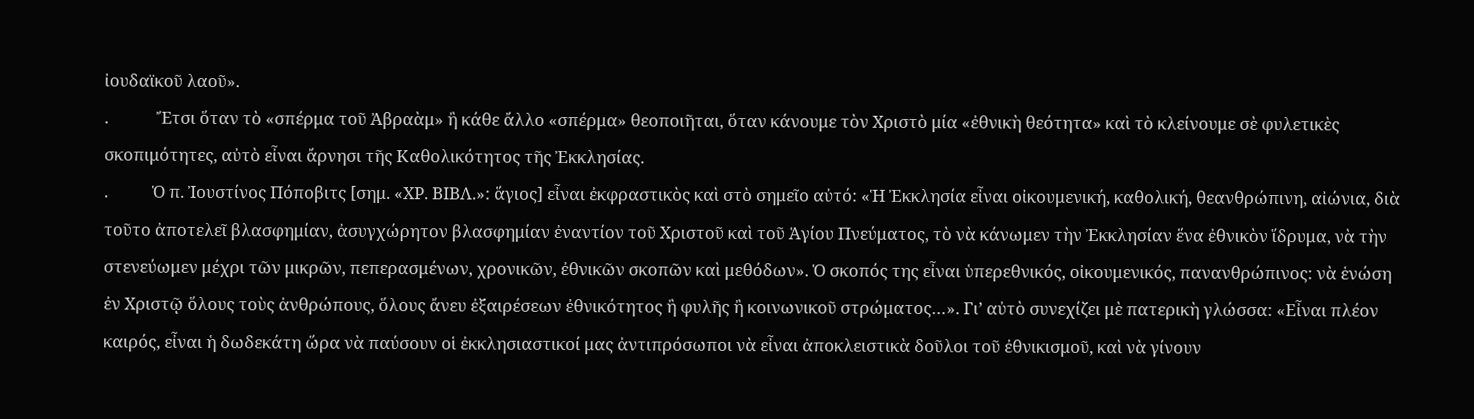ἰουδαϊκοῦ λαοῦ».
.            Ἔτσι ὅταν τὸ «σπέρμα τοῦ Ἀβραὰμ» ἢ κάθε ἄλλο «σπέρμα» θεοποιῆται, ὅταν κάνουμε τὸν Χριστὸ μία «ἐθνικὴ θεότητα» καὶ τὸ κλείνουμε σὲ φυλετικὲς σκοπιμότητες, αὐτὸ εἶναι ἄρνησι τῆς Καθολικότητος τῆς Ἐκκλησίας.
.           Ὁ π. Ἰουστίνος Πόποβιτς [σημ. «ΧΡ. ΒΙΒΛ.»: ἅγιος] εἶναι ἐκφραστικὸς καὶ στὸ σημεῖο αὐτό: «Ἡ Ἐκκλησία εἶναι οἰκουμενική, καθολική, θεανθρώπινη, αἰώνια, διὰ τοῦτο ἀποτελεῖ βλασφημίαν, ἀσυγχώρητον βλασφημίαν ἐναντίον τοῦ Χριστοῦ καὶ τοῦ Ἁγίου Πνεύματος, τὸ νὰ κάνωμεν τὴν Ἐκκλησίαν ἕνα ἐθνικὸν ἵδρυμα, νὰ τὴν στενεύωμεν μέχρι τῶν μικρῶν, πεπερασμένων, χρονικῶν, ἐθνικῶν σκοπῶν καὶ μεθόδων». Ὁ σκοπός της εἶναι ὑπερεθνικός, οἰκουμενικός, πανανθρώπινος: νὰ ἑνώση ἐν Χριστῷ ὅλους τοὺς ἀνθρώπους, ὅλους ἄνευ ἐξαιρέσεων ἐθνικότητος ἢ φυλῆς ἢ κοινωνικοῦ στρώματος…». Γι’ αὐτὸ συνεχίζει μὲ πατερικὴ γλώσσα: «Εἶναι πλέον καιρός, εἶναι ἡ δωδεκάτη ὥρα νὰ παύσουν οἱ ἐκκλησιαστικοί μας ἀντιπρόσωποι νὰ εἶναι ἀποκλειστικὰ δοῦλοι τοῦ ἐθνικισμοῦ, καὶ νὰ γίνουν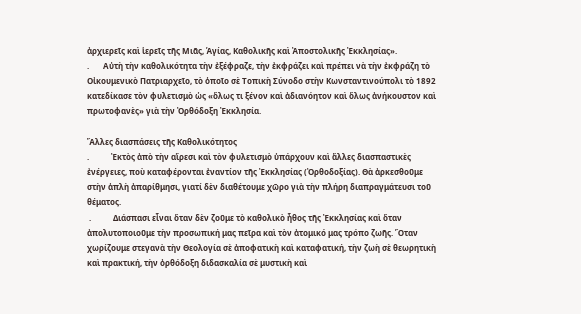ἀρχιερεῖς καὶ ἱερεῖς τῆς Μιᾶς, Ἁγίας, Καθολικῆς καὶ Ἀποστολικῆς Ἐκκλησίας».
.       Αὐτὴ τὴν καθολικότητα τὴν ἐξέφραζε, τὴν ἐκφράζει καὶ πρέπει νὰ τὴν ἐκφράζη τὸ Οἰκουμενικὸ Πατριαρχεῖο, τὸ ὁποῖο σὲ Τοπικὴ Σύνοδο στὴν Κωνσταντινούπολι τὸ 1892 κατεδίκασε τὸν φυλετισμὸ ὡς «ὅλως τι ξένον καὶ ἀδιανόητον καὶ ὅλως ἀνήκουστον καὶ πρωτοφανὲς» γιὰ τὴν Ὀρθόδοξη Ἐκκλησία.

Ἄλλες διασπάσεις τῆς Καθολικότητος
.           Ἐκτὸς ἀπὸ τὴν αἵρεσι καὶ τὸν φυλετισμὸ ὑπάρχουν καὶ ἄλλες διασπαστικὲς ἐνέργειες, ποὺ καταφέρονται ἐναντίον τῆς Ἐκκλησίας (Ὀρθοδοξίας). Θὰ ἀρκεσθοῦμε στὴν ἁπλὴ ἀπαρίθμησι, γιατί δὲν διαθέτουμε χῶρο γιὰ τὴν πλήρη διαπραγμάτευσι τοῦ θέματος.
 .           Διάσπασι εἶναι ὅταν δὲν ζοῦμε τὸ καθολικὸ ἦθος τῆς Ἐκκλησίας καὶ ὅταν ἀπολυτοποιοῦμε τὴν προσωπική μας πεῖρα καὶ τὸν ἀτομικό μας τρόπο ζωῆς. Ὅταν χωρίζουμε στεγανὰ τὴν Θεολογία σὲ ἀποφατικὴ καὶ καταφατική, τὴν ζωὴ σὲ θεωρητικὴ καὶ πρακτική, τὴν ὀρθόδοξη διδασκαλία σὲ μυστικὴ καὶ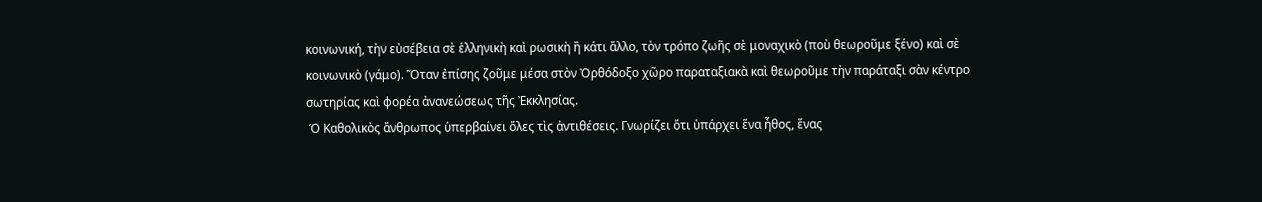κοινωνική, τὴν εὐσέβεια σὲ ἑλληνικὴ καὶ ρωσικὴ ἢ κάτι ἄλλο, τὸν τρόπο ζωῆς σὲ μοναχικὸ (ποὺ θεωροῦμε ξένο) καὶ σὲ κοινωνικὸ (γάμο). Ὅταν ἐπίσης ζοῦμε μέσα στὸν Ὀρθόδοξο χῶρο παραταξιακὰ καὶ θεωροῦμε τὴν παράταξι σὰν κέντρο σωτηρίας καὶ φορέα ἀνανεώσεως τῆς Ἐκκλησίας.
 Ὁ Καθολικὸς ἄνθρωπος ὑπερβαίνει ὅλες τὶς ἀντιθέσεις. Γνωρίζει ὅτι ὑπάρχει ἕνα ἦθος, ἕνας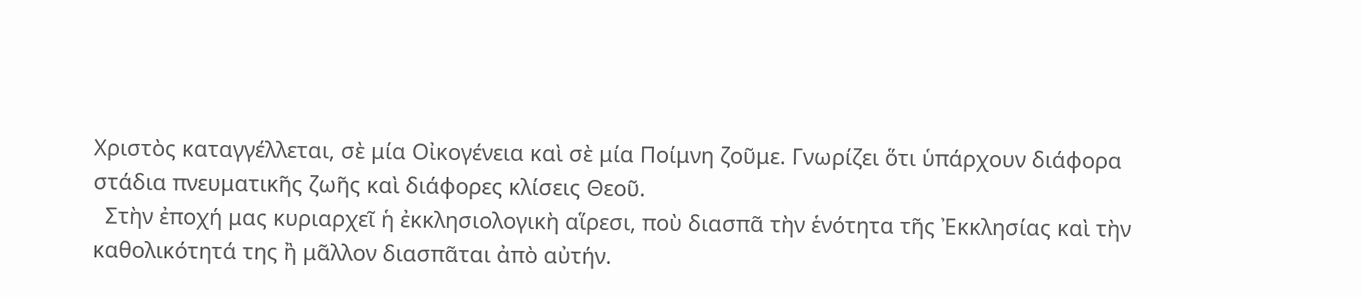Χριστὸς καταγγέλλεται, σὲ μία Οἰκογένεια καὶ σὲ μία Ποίμνη ζοῦμε. Γνωρίζει ὅτι ὑπάρχουν διάφορα στάδια πνευματικῆς ζωῆς καὶ διάφορες κλίσεις Θεοῦ.
  Στὴν ἐποχή μας κυριαρχεῖ ἡ ἐκκλησιολογικὴ αἵρεσι, ποὺ διασπᾶ τὴν ἑνότητα τῆς Ἐκκλησίας καὶ τὴν καθολικότητά της ἢ μᾶλλον διασπᾶται ἀπὸ αὐτήν.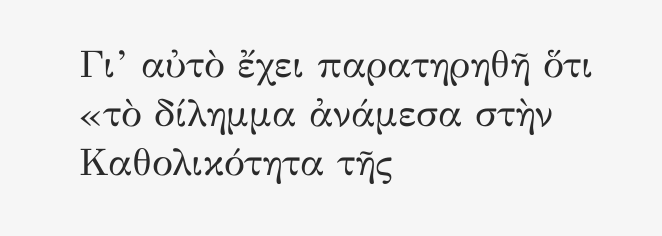Γι’ αὐτὸ ἔχει παρατηρηθῆ ὅτι «τὸ δίλημμα ἀνάμεσα στὴν Καθολικότητα τῆς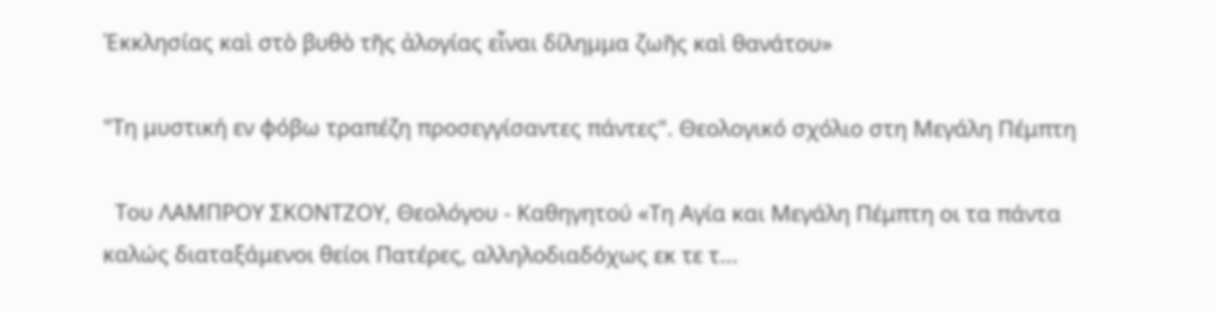Ἐκκλησίας καὶ στὸ βυθὸ τῆς ἀλογίας εἶναι δίλημμα ζωῆς καὶ θανάτου»

"Τη μυστική εν φόβω τραπέζη προσεγγίσαντες πάντες". Θεολογικό σχόλιο στη Μεγάλη Πέμπτη

  Του ΛΑΜΠΡΟΥ ΣΚΟΝΤΖΟΥ, Θεολόγου - Καθηγητού «Τη Αγία και Μεγάλη Πέμπτη οι τα πάντα καλώς διαταξάμενοι θείοι Πατέρες, αλληλοδιαδόχως εκ τε τ...